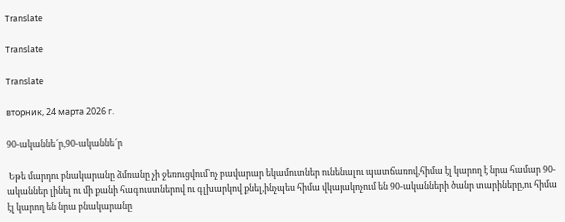Translate

Translate

Translate

вторник, 24 марта 2026 г.

90-ականնե՜ր,90-ականնե՜ր

 Եթե մարդու բնակարանը ձմռանը չի ջեռուցվում՝ոչ բավարար եկամուտներ ունենալու պատճառով,հիմա էլ կարող է նրա համար 90-ականներ լինել ու մի քանի հագուստներով ու գլխարկով քնել,ինչպես հիմա վկայակոչում են 90-ականների ծանր տարիները,ու հիմա էլ կարող են նրա բնակարանը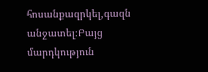հոսանքազրկել,գազն անջատել։Բայց մարդկություն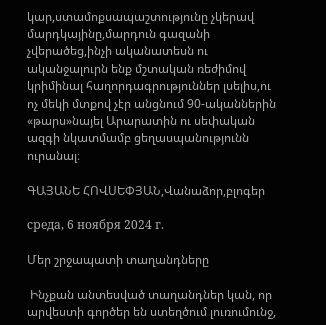կար,ստամոքսապաշտությունը չկերավ մարդկայինը,մարդուն գազանի չվերածեց,ինչի ականատեսն ու ականջալուրն ենք մշտական ռեժիմով կրիմինալ հաղորդագրություններ լսելիս,ու ոչ մեկի մտքով չէր անցնում 90-ականներին «թարս»նայել Արարատին ու սեփական ազգի նկատմամբ ցեղասպանությունն ուրանալ։

ԳԱՅԱՆԵ ՀՈՎՍԵՓՅԱՆ,Վանաձոր,բլոգեր

среда, 6 ноября 2024 г.

Մեր շրջապատի տաղանդները

 Ինչքան անտեսված տաղանդներ կան, որ արվեստի գործեր են ստեղծում լուռումունջ,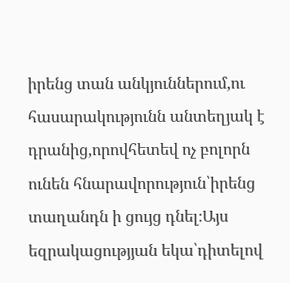իրենց տան անկյուններում,ու հասարակությունն անտեղյակ է դրանից,որովհետեվ ոչ բոլորն ունեն հնարավորություն՝իրենց տաղանդն ի ցույց դնել։Այս եզրակացությյան եկա՝դիտելով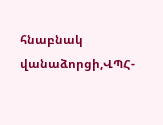հնաբնակ վանաձորցի,ՎՊՀ-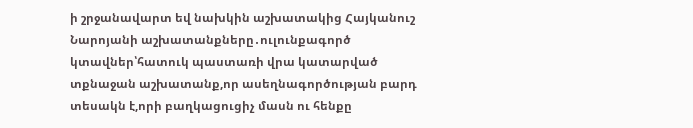ի շրջանավարտ եվ նախկին աշխատակից Հայկանուշ Նարոյանի աշխատանքները․ուլունքագործ կտավներ՝հատուկ պաստառի վրա կատարված տքնաջան աշխատանք,որ ասեղնագործության բարդ տեսակն է,որի բաղկացուցիչ մասն ու հենքը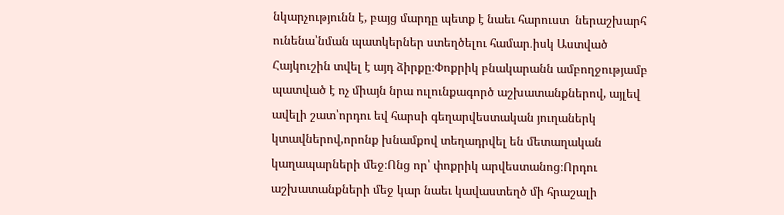նկարչությունն է, բայց մարդը պետք է նաեւ հարուստ  ներաշխարհ ունենա՝նման պատկերներ ստեղծելու համար․իսկ Աստված Հայկուշին տվել է այդ ձիրքը։Փոքրիկ բնակարանն ամբողջությամբ պատված է ոչ միայն նրա ուլունքագործ աշխատանքներով, այլեվ ավելի շատ՝որդու եվ հարսի գեղարվեստական յուղաներկ կտավներով,որոնք խնամքով տեղադրվել են մետաղական կաղապարների մեջ։Ոնց որ՝ փոքրիկ արվեստանոց։Որդու աշխատանքների մեջ կար նաեւ կավաստեղծ մի հրաշալի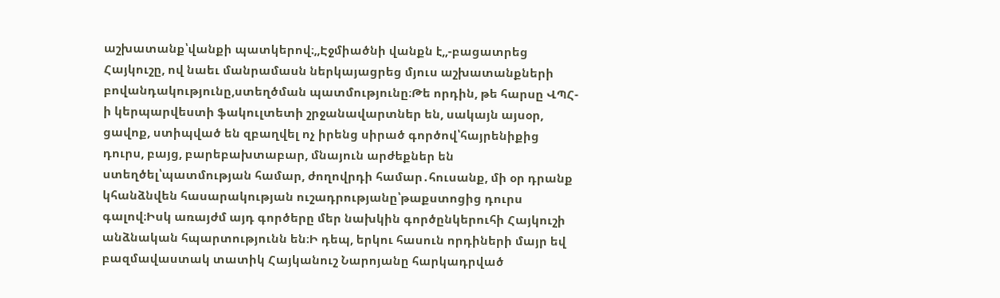աշխատանք՝վանքի պատկերով։,,Էջմիածնի վանքն է,,-բացատրեց Հայկուշը, ով նաեւ մանրամասն ներկայացրեց մյուս աշխատանքների բովանդակությունը,ստեղծման պատմությունը։Թե որդին, թե հարսը ՎՊՀ-ի կերպարվեստի ֆակուլտետի շրջանավարտներ են, սակայն այսօր, ցավոք, ստիպված են զբաղվել ոչ իրենց սիրած գործով՝հայրենիքից դուրս, բայց, բարեբախտաբար, մնայուն արժեքներ են ստեղծել՝պատմության համար, ժողովրդի համար․հուսանք, մի օր դրանք կհանձնվեն հասարակության ուշադրությանը՝թաքստոցից դուրս գալով։Իսկ առայժմ այդ գործերը մեր նախկին գործընկերուհի Հայկուշի անձնական հպարտությունն են։Ի դեպ, երկու հասուն որդիների մայր եվ բազմավաստակ տատիկ Հայկանուշ Նարոյանը հարկադրված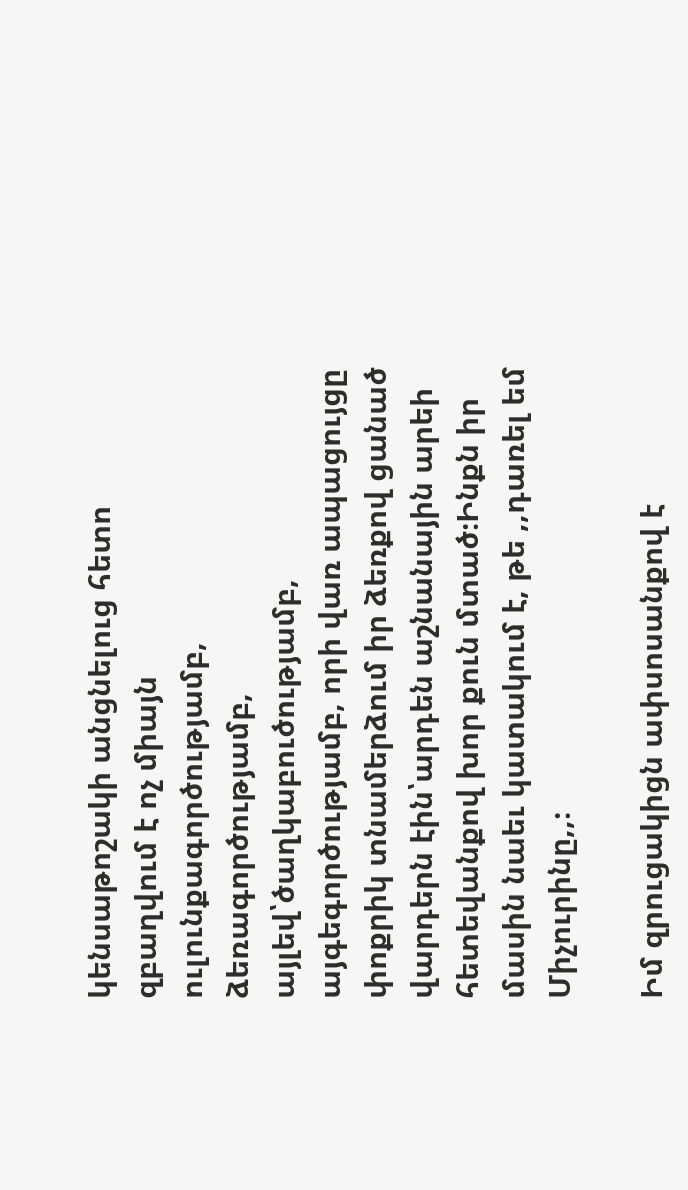կենսաթոշակի անցնելուց հետո զբաղվում է ոչ միայն ուլունքագործությամբ, ձեռագործությամբ, այլեվ՝ծաղկաբուծությամբ, այգեգործությամբ, որի վառ ապացույցը փոքրիկ տնամերձում իր ձեռքով ցանած վարդերն էին՝արդեն աշնանային արեի հետեվանքով խոր քուն մտած։Ինքն իր մասին նաեւ կատակում է, թե ,,դառել եմ Միչուրինը,,։

Իմ զրուցակիցն ափսոսանքով է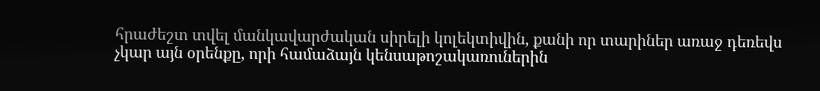հրաժեշտ տվել մանկավարժական սիրելի կոլեկտիվին, քանի որ տարիներ առաջ դեռեվս չկար այն օրենքը, որի համաձայն կենսաթոշակառուներին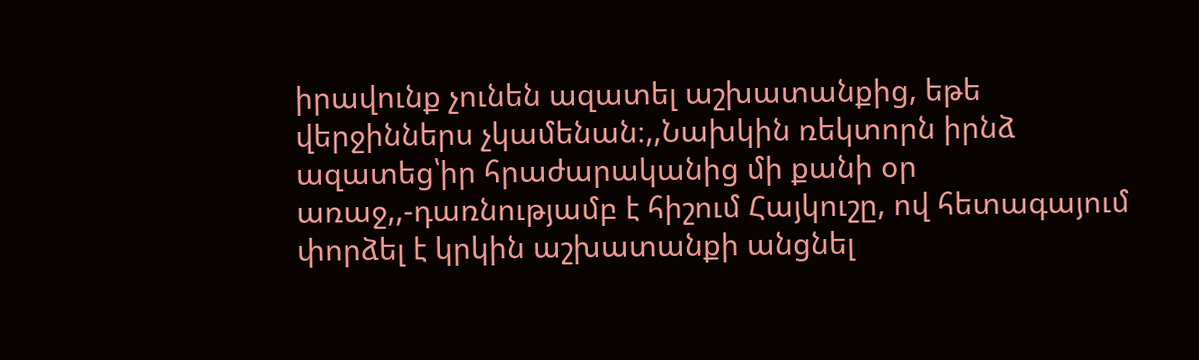իրավունք չունեն ազատել աշխատանքից, եթե վերջիններս չկամենան։,,Նախկին ռեկտորն իրնձ ազատեց՝իր հրաժարականից մի քանի օր առաջ,,-դառնությամբ է հիշում Հայկուշը, ով հետագայում փորձել է կրկին աշխատանքի անցնել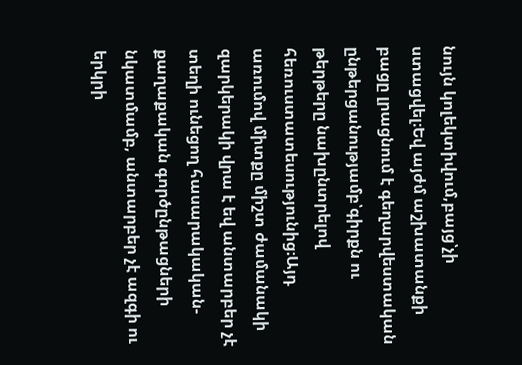նույն կոլեկտիվում,բայց՝չի ստացվել։Եվ այժմ աշխատանքի բացը լրացնում է գեղարվեստական ընթերցանությամբ՝գիրքն ու թերթերը նախընտրելով հեռուստատեսությունից։Այդ առումով միտքը միշտ ժամանակի զարկերակի վրա է եվ անտարբեր չէ տեղի ունեցող հասարակական-քաղաքական գործընթացների նկատմամբ, անտարբեր չէ ազգի ու երկրի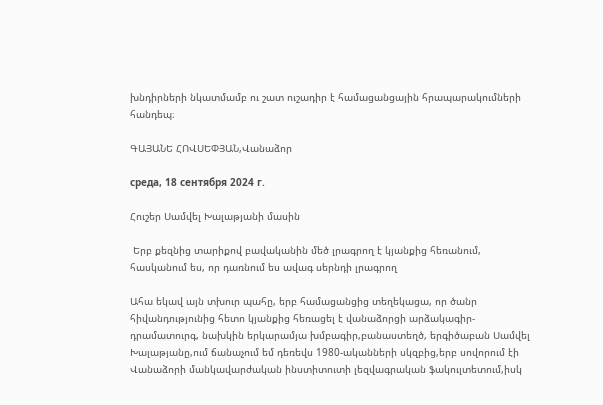խնդիրների նկատմամբ ու շատ ուշադիր է համացանցային հրապարակումների հանդեպ։

ԳԱՅԱՆԵ ՀՈՎՍԵՓՅԱՆ,Վանաձոր

среда, 18 сентября 2024 г.

Հուշեր Սամվել Խալաթյանի մասին

 Երբ քեզնից տարիքով բավականին մեծ լրագրող է կյանքից հեռանում, հասկանում ես, որ դառնում ես ավագ սերնդի լրագրող

Ահա եկավ այն տխուր պահը, երբ համացանցից տեղեկացա, որ ծանր հիվանդությունից հետո կյանքից հեռացել է վանաձորցի արձակագիր-դրամատուրգ, նախկին երկարամյա խմբագիր,բանաստեղծ, երգիծաբան Սամվել Խալաթյանը,ում ճանաչում եմ դեռեվս 1980-ականների սկզբից,երբ սովորում էի Վանաձորի մանկավարժական ինստիտուտի լեզվագրական ֆակուլտետում,իսկ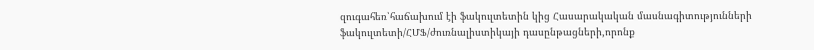զուգահեռ՝հաճախում էի ֆակուլտետին կից Հասարակական մասնագիտությունների ֆակուլտետի/ՀՄՖ/ժուռնալիստիկայի դասընթացների,որոնք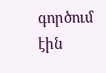գործում էին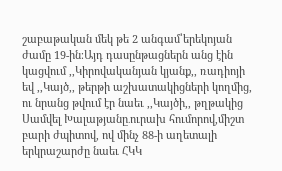շաբաթական մեկ թե 2 անգամ՝երեկոյան ժամը 19-ին։Այդ դասընթացներն անց էին կացվում ,,Կիրովականյան կյանք,, ռադիոյի եվ ,,Կայծ,, թերթի աշխատակիցների կողմից, ու նրանց թվում էր նաեւ ,,Կայծի,, թղթակից Սամվել Խալաթյանը․ուրախ հումորով,միշտ բարի ժպիտով, ով մինչ 88-ի աղետալի երկրաշարժը նաեւ ՀԿԿ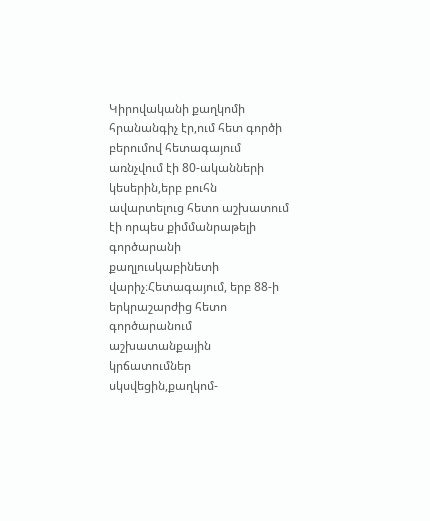Կիրովականի քաղկոմի հրանանգիչ էր,ում հետ գործի բերումով հետագայում առնչվում էի 80-ականների կեսերին,երբ բուհն ավարտելուց հետո աշխատում էի որպես քիմմանրաթելի գործարանի քաղլուսկաբինետի վարիչ։Հետագայում, երբ 88-ի երկրաշարժից հետո գործարանում աշխատանքային կրճատումներ սկսվեցին,քաղկոմ-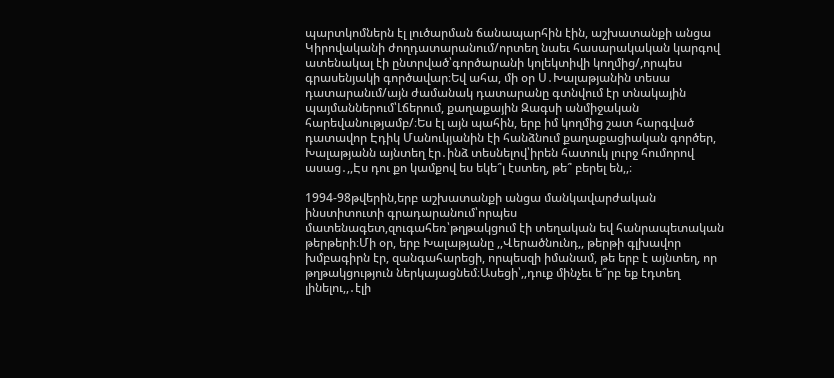պարտկոմներն էլ լուծարման ճանապարհին էին, աշխատանքի անցա Կիրովականի ժողդատարանում/որտեղ նաեւ հասարակական կարգով ատենակալ էի ընտրված՝գործարանի կոլեկտիվի կողմից/,որպես գրասենյակի գործավար։Եվ ահա, մի օր Ս․Խալաթյանին տեսա դատարանւմ/այն ժամանակ դատարանը գտնվում էր տնակային պայմաններում՝Լճերում, քաղաքային Զագսի անմիջական հարեվանությամբ/։Ես էլ այն պահին, երբ իմ կողմից շատ հարգված դատավոր Էդիկ Մանուկյանին էի հանձնում քաղաքացիական գործեր, Խալաթյանն այնտեղ էր․ինձ տեսնելով՝իրեն հատուկ լուրջ հումորով ասաց․,,Էս դու քո կամքով ես եկե՞լ էստեղ, թե՞ բերել են,,։

1994-98թվերին,երբ աշխատանքի անցա մանկավարժական ինստիտուտի գրադարանում՝որպես մատենագետ,զուգահեռ՝թղթակցում էի տեղական եվ հանրապետական թերթերի։Մի օր, երբ Խալաթյանը ,,Վերածնունդ,, թերթի գլխավոր խմբագիրն էր, զանգահարեցի, որպեսզի իմանամ, թե երբ է այնտեղ, որ թղթակցություն ներկայացնեմ։Ասեցի՝,,դուք մինչեւ ե՞րբ եք էդտեղ լինելու,,․էլի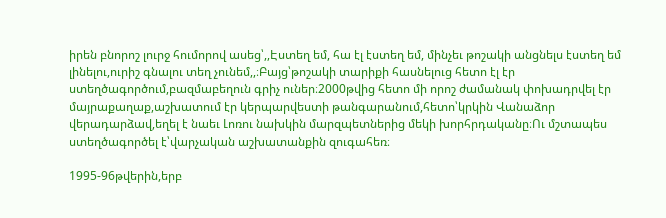իրեն բնորոշ լուրջ հումորով ասեց՝,,Էստեղ եմ, հա էլ էստեղ եմ, մինչեւ թոշակի անցնելս էստեղ եմ լինելու,ուրիշ գնալու տեղ չունեմ,,։Բայց՝թոշակի տարիքի հասնելուց հետո էլ էր ստեղծագործում,բազմաբեղուն գրիչ ուներ։2000թվից հետո մի որոշ ժամանակ փոխադրվել էր մայրաքաղաք,աշխատում էր կերպարվեստի թանգարանում,հետո՝կրկին Վանաձոր վերադարձավ,եղել է նաեւ Լոռու նախկին մարզպետներից մեկի խորհրդականը։Ու մշտապես ստեղծագործել է՝վարչական աշխատանքին զուգահեռ։

1995-96թվերին,երբ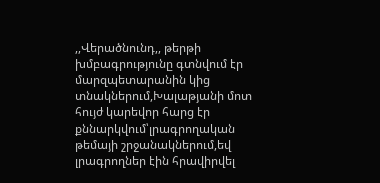,,Վերածնունդ,, թերթի խմբագրությունը գտնվում էր մարզպետարանին կից տնակներում,Խալաթյանի մոտ հույժ կարեվոր հարց էր քննարկվում՝լրագրողական թեմայի շրջանակներում,եվ լրագրողներ էին հրավիրվել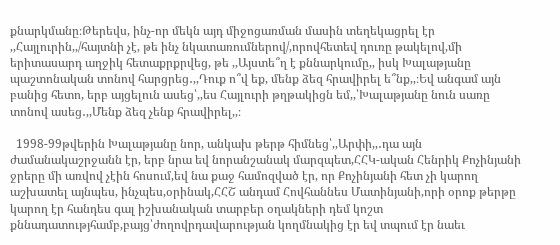քնարկմանը։Թերեվս, ինչ-որ մեկն այդ միջոցառման մասին տեղեկացրել էր ,,Հայլուրին,,/հայտնի չէ, թե ինչ նկատառումներով/,որովհետեվ դուռը թակելով,մի երիտասարդ աղջիկ հետաքրքրվեց, թե ,,Այստե՞ղ է քննարկումը,, իսկ Խալաթյանը պաշտոնական տոնով հարցրեց․,,Դուք ո՞վ եք, մենք ձեզ հրավիրել ե՞նք,,։Եվ անգամ այն բանից հետո, երբ այցելուն ասեց՝,,ես Հայլուրի թղթակիցն եմ,,՝Խալաթյանը նուն սառը տոնով ասեց․,,Մենք ձեզ չենք հրավիրել,,։

  1998-99թվերին Խալաթյանը նոր, անկախ թերթ հիմնեց՝,,Արփի,,․դա այն ժամանակաշրջանն էր, երբ նրա եվ նորանշանակ մարզպետ,ՀՀԿ-ական Հենրիկ Քոչինյանի ջրերը մի առվով չէին հոսում,եվ նա քաջ համոզված էր, որ Քոչինյանի հետ չի կարող աշխատել այնպես, ինչպես,օրինակ,ՀՀՇ անդամ Հովհաննես Մատինյանի,որի օրոք թերթը կարող էր հանդես գալ իշխանական տարբեր օղակների դեմ կոշտ քննադատությհամբ,բայց՝ժողովրդավարության կողմնակից էր եվ տպում էր նաեւ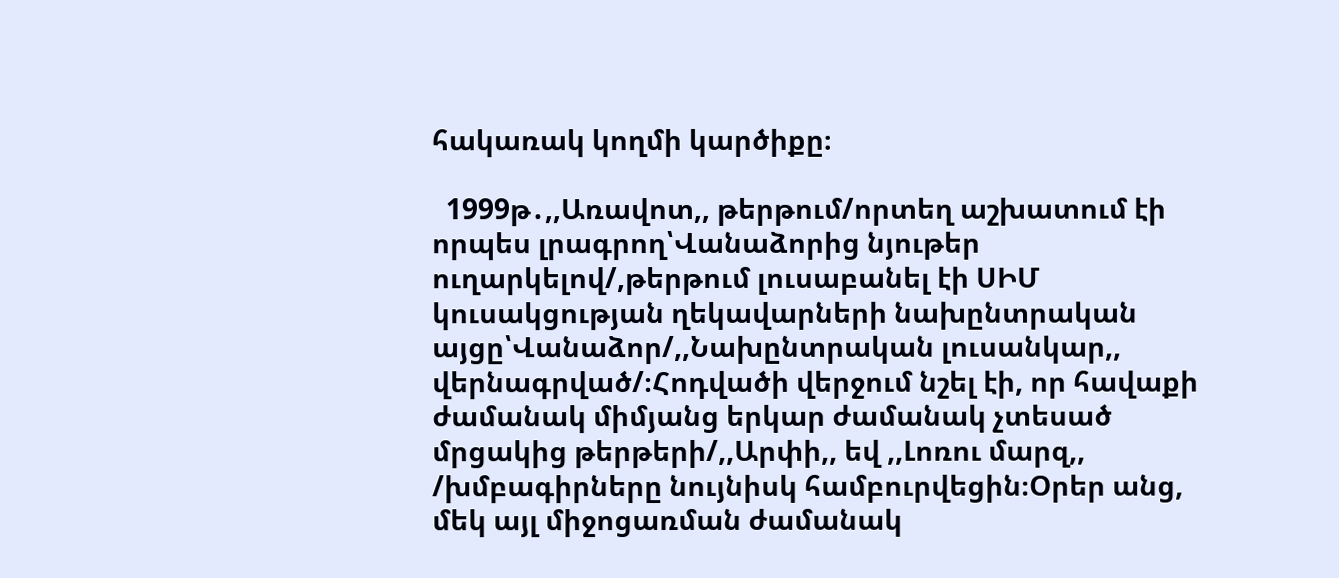հակառակ կողմի կարծիքը։

  1999թ․,,Առավոտ,, թերթում/որտեղ աշխատում էի որպես լրագրող՝Վանաձորից նյութեր ուղարկելով/,թերթում լուսաբանել էի ՍԻՄ կուսակցության ղեկավարների նախընտրական այցը՝Վանաձոր/,,Նախընտրական լուսանկար,, վերնագրված/։Հոդվածի վերջում նշել էի, որ հավաքի ժամանակ միմյանց երկար ժամանակ չտեսած մրցակից թերթերի/,,Արփի,, եվ ,,Լոռու մարզ,, /խմբագիրները նույնիսկ համբուրվեցին։Օրեր անց, մեկ այլ միջոցառման ժամանակ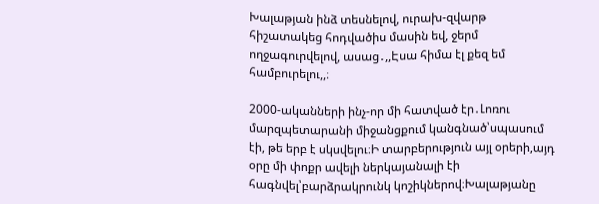Խալաթյան ինձ տեսնելով, ուրախ-զվարթ հիշատակեց հոդվածիս մասին եվ, ջերմ ողջագուրվելով, ասաց․,,Էսա հիմա էլ քեզ եմ համբուրելու,,։

2000-ականների ինչ-որ մի հատված էր․Լոռու մարզպետարանի միջանցքում կանգնած՝սպասում էի, թե երբ է սկսվելու։Ի տարբերություն այլ օրերի,այդ օրը մի փոքր ավելի ներկայանալի էի հագնվել՝բարձրակրունկ կոշիկներով։Խալաթյանը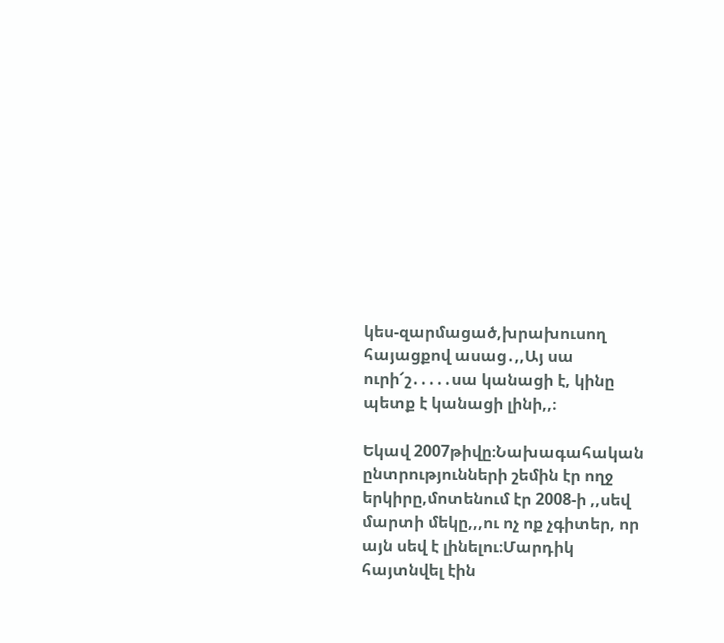կես-զարմացած,խրախուսող հայացքով ասաց․,,Այ սա ուրի՜շ․․․․․սա կանացի է, կինը պետք է կանացի լինի,,։

Եկավ 2007թիվը։Նախագահական ընտրությունների շեմին էր ողջ երկիրը,մոտենում էր 2008-ի ,,սեվ մարտի մեկը,,,ու ոչ ոք չգիտեր, որ այն սեվ է լինելու։Մարդիկ հայտնվել էին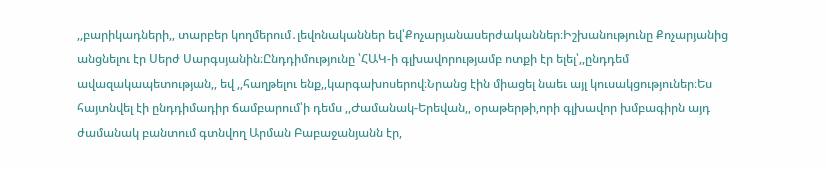,,բարիկադների,, տարբեր կողմերում․լեվոնականներ եվ՝Քոչարյանասերժականներ։Իշխանությունը Քոչարյանից անցնելու էր Սերժ Սարգսյանին։Ընդդիմությունը ՝ՀԱԿ-ի գլխավորությամբ ոտքի էր ելել՝,,ընդդեմ ավազակապետության,, եվ ,,հաղթելու ենք,,կարգախոսերով։Նրանց էին միացել նաեւ այլ կուսակցություներ։Ես հայտնվել էի ընդդիմադիր ճամբարում՝ի դեմս ,,Ժամանակ-Երեվան,, օրաթերթի,որի գլխավոր խմբագիրն այդ ժամանակ բանտում գտնվող Արման Բաբաջանյանն էր,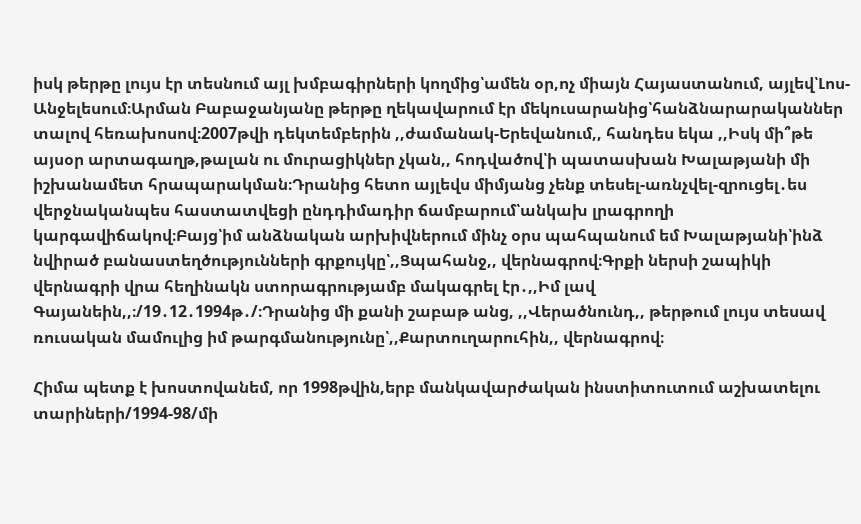իսկ թերթը լույս էր տեսնում այլ խմբագիրների կողմից՝ամեն օր,ոչ միայն Հայաստանում, այլեվ՝Լոս-Անջելեսում։Արման Բաբաջանյանը թերթը ղեկավարում էր մեկուսարանից՝հանձնարարականներ տալով հեռախոսով։2007թվի դեկտեմբերին ,,ժամանակ-Երեվանում,, հանդես եկա ,,Իսկ մի՞թե այսօր արտագաղթ,թալան ու մուրացիկներ չկան,, հոդվածով՝ի պատասխան Խալաթյանի մի իշխանամետ հրապարակման։Դրանից հետո այլեվս միմյանց չենք տեսել-առնչվել-զրուցել․ես վերջնականպես հաստատվեցի ընդդիմադիր ճամբարում՝անկախ լրագրողի կարգավիճակով։Բայց՝իմ անձնական արխիվներում մինչ օրս պահպանում եմ Խալաթյանի՝ինձ նվիրած բանաստեղծությունների գրքույկը՝,,Ցպահանջ,, վերնագրով։Գրքի ներսի շապիկի վերնագրի վրա հեղինակն ստորագրությամբ մակագրել էր․,,Իմ լավ Գայանեին,,։/19․12․1994թ․/։Դրանից մի քանի շաբաթ անց, ,,Վերածնունդ,, թերթում լույս տեսավ ռուսական մամուլից իմ թարգմանությունը՝,,Քարտուղարուհին,, վերնագրով։

Հիմա պետք է խոստովանեմ, որ 1998թվին,երբ մանկավարժական ինստիտուտում աշխատելու տարիների/1994-98/մի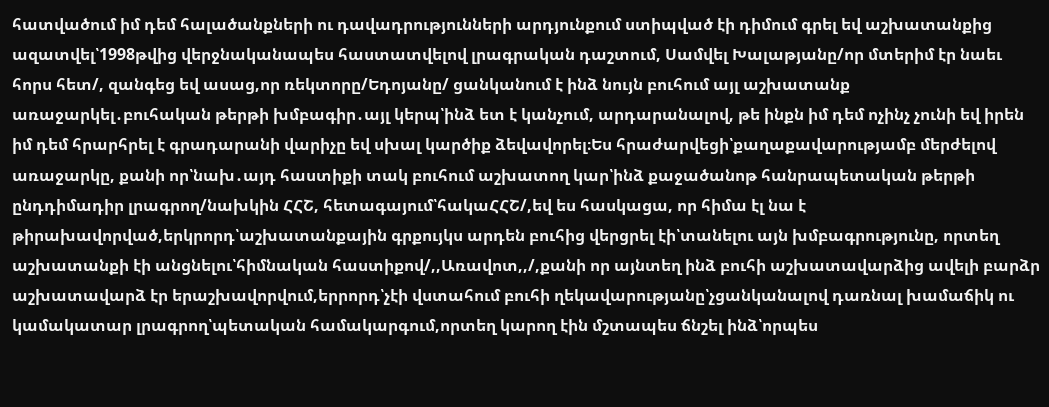հատվածում իմ դեմ հալածանքների ու դավադրությունների արդյունքում ստիպված էի դիմում գրել եվ աշխատանքից ազատվել՝1998թվից վերջնականապես հաստատվելով լրագրական դաշտում, Սամվել Խալաթյանը/որ մտերիմ էր նաեւ հորս հետ/, զանգեց եվ ասաց,որ ռեկտորը/Եդոյանը/ ցանկանում է ինձ նույն բուհում այլ աշխատանք առաջարկել․բուհական թերթի խմբագիր․այլ կերպ՝ինձ ետ է կանչում, արդարանալով, թե ինքն իմ դեմ ոչինչ չունի եվ իրեն իմ դեմ հրարհրել է գրադարանի վարիչը եվ սխալ կարծիք ձեվավորել։Ես հրաժարվեցի՝քաղաքավարությամբ մերժելով առաջարկը, քանի որ՝նախ․այդ հաստիքի տակ բուհում աշխատող կար՝ինձ քաջածանոթ հանրապետական թերթի ընդդիմադիր լրագրող/նախկին ՀՀՇ, հետագայում՝հակաՀՀՇ/,եվ ես հասկացա, որ հիմա էլ նա է թիրախավորված,երկրորդ՝աշխատանքային գրքույկս արդեն բուհից վերցրել էի՝տանելու այն խմբագրությունը, որտեղ աշխատանքի էի անցնելու՝հիմնական հաստիքով/,,Առավոտ,,/,քանի որ այնտեղ ինձ բուհի աշխատավարձից ավելի բարձր աշխատավարձ էր երաշխավորվում,երրորդ՝չէի վստահում բուհի ղեկավարությանը՝չցանկանալով դառնալ խամաճիկ ու կամակատար լրագրող՝պետական համակարգում,որտեղ կարող էին մշտապես ճնշել ինձ՝որպես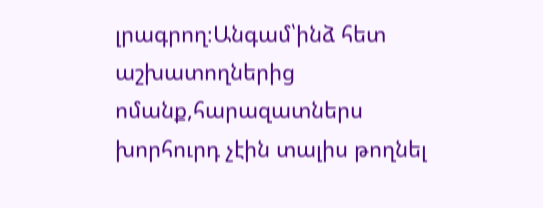լրագրող։Անգամ՝ինձ հետ աշխատողներից ոմանք,հարազատներս խորհուրդ չէին տալիս թողնել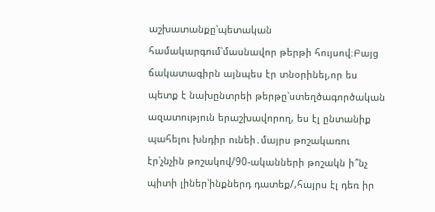աշխատանքը՝պետական համակարգում՝մասնավոր թերթի հույսով։Բայց ճակատագիրն այնպես էր տնօրինել,որ ես պետք է նախընտրեի թերթը՝ստեղծագործական ազատություն երաշխավորող, ես էլ ընտանիք պահելու խնդիր ունեի․մայրս թոշակառու էր՝չնչին թոշակով/90-ականների թոշակն ի՞նչ պիտի լիներ՝ինքներդ դատեք/,հայրս էլ դեռ իր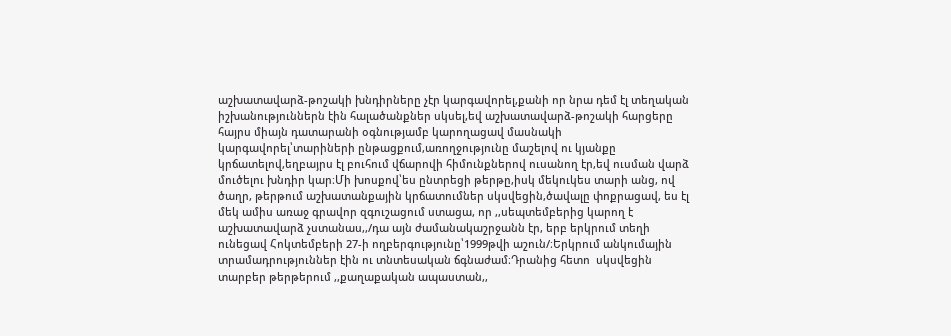աշխատավարձ-թոշակի խնդիրները չէր կարգավորել,քանի որ նրա դեմ էլ տեղական իշխանություններն էին հալածանքներ սկսել,եվ աշխատավարձ-թոշակի հարցերը հայրս միայն դատարանի օգնությամբ կարողացավ մասնակի կարգավորել՝տարիների ընթացքում,առողջությունը մաշելով ու կյանքը կրճատելով,եղբայրս էլ բուհում վճարովի հիմունքներով ուսանող էր,եվ ուսման վարձ մուծելու խնդիր կար։Մի խոսքով՝ես ընտրեցի թերթը,իսկ մեկուկես տարի անց, ով ծաղր, թերթում աշխատանքային կրճատումներ սկսվեցին,ծավալը փոքրացավ, ես էլ մեկ ամիս առաջ գրավոր զգուշացում ստացա, որ ,,սեպտեմբերից կարող է աշխատավարձ չստանաս,,/դա այն ժամանակաշրջանն էր, երբ երկրում տեղի ունեցավ Հոկտեմբերի 27-ի ողբերգությունը՝1999թվի աշուն/։Երկրում անկումային տրամադրություններ էին ու տնտեսական ճգնաժամ։Դրանից հետո  սկսվեցին տարբեր թերթերում ,,քաղաքական ապաստան,,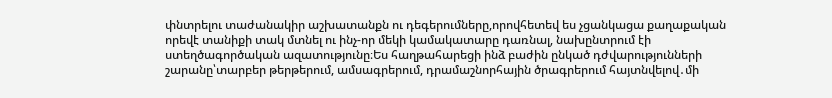փնտրելու տաժանակիր աշխատանքն ու դեգերումները,որովհետեվ ես չցանկացա քաղաքական որեվէ տանիքի տակ մտնել ու ինչ-որ մեկի կամակատարը դառնալ, նախընտրում էի ստեղծագործական ազատությունը։Ես հաղթահարեցի ինձ բաժին ընկած դժվարությունների շարանը՝տարբեր թերթերում, ամսագրերում, դրամաշնորհային ծրագրերում հայտնվելով․մի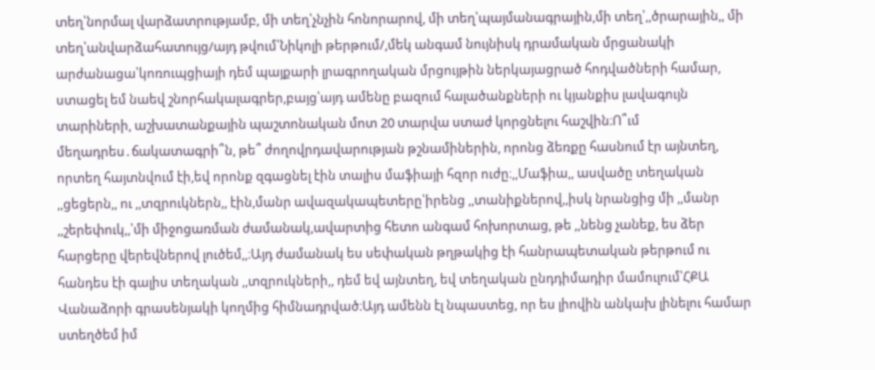տեղ՝նորմալ վարձատրությամբ, մի տեղ՝չնչին հոնորարով, մի տեղ՝պայմանագրային,մի տեղ՝,,ծրարային,, մի տեղ՝անվարձահատույց/այդ թվում՝Նիկոլի թերթում/,մեկ անգամ նույնիսկ դրամական մրցանակի արժանացա՝կոռուպցիայի դեմ պայքարի լրագրողական մրցույթին ներկայացրած հոդվածների համար, ստացել եմ նաեվ շնորհակալագրեր,բայց՝այդ ամենը բազում հալածանքների ու կյանքիս լավագույն տարիների, աշխատանքային պաշտոնական մոտ 20 տարվա ստաժ կորցնելու հաշվին։Ո՞ւմ մեղադրես․ճակատագրի՞ն, թե՞ ժողովրդավարության թշնամիներին, որոնց ձեռքը հասնում էր այնտեղ, որտեղ հայտնվում էի,եվ որոնք զգացնել էին տալիս մաֆիայի հզոր ուժը։,,Մաֆիա,, ասվածը տեղական ,,ցեցերն,, ու ,,տզրուկներն,, էին,մանր ավազակապետերը՝իրենց ,,տանիքներով,,իսկ նրանցից մի ,,մանր ,,շերեփուկ,,՝մի միջոցառման ժամանակ,ավարտից հետո անգամ հոխորտաց, թե ,,նենց չանեք, ես ձեր հարցերը վերեվներով լուծեմ,,։Այդ ժամանակ ես սեփական թղթակից էի հանրապետական թերթում ու հանդես էի գալիս տեղական ,,տզրուկների,, դեմ եվ այնտեղ, եվ տեղական ընդդիմադիր մամուլում՝ՀՔԱ Վանաձորի գրասենյակի կողմից հիմնադրված։Այդ ամենն էլ նպաստեց, որ ես լիովին անկախ լինելու համար ստեղծեմ իմ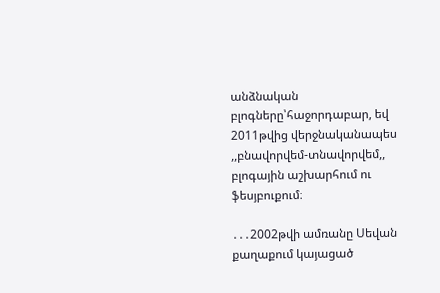անձնական բլոգները՝հաջորդաբար, եվ 2011թվից վերջնականապես ,,բնավորվեմ-տնավորվեմ,, բլոգային աշխարհում ու ֆեսյբուքում։

․․․2002թվի ամռանը Սեվան քաղաքում կայացած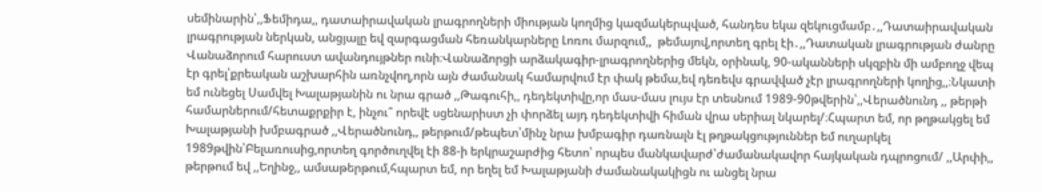սեմինարին՝,,Ֆեմիդա,, դատաիրավական լրագրողների միության կողմից կազմակերպված, հանդես եկա զեկուցմամբ․,,Դատաիրավական լրագրության ներկան, անցյալը եվ զարգացման հեռանկարները Լոռու մարզում,,  թեմայով,որտեղ գրել էի․,,Դատական լրագրության ժանրը Վանաձորում հարուստ ավանդույթներ ունի։Վանաձորցի արձակագիր-լրագրողներից մեկն, օրինակ, 90-ականների սկզբին մի ամբողջ վեպ էր գրել՝քրեական աշխարհին առնչվող,որն այն ժամանակ համարվում էր փակ թեմա,եվ դեռեվս գրավված չէր լրագրողների կողից,,։Նկատի եմ ունեցել Սամվել Խալաթյանին ու նրա գրած ,,Թագուհի,, դեդեկտիվը,որ մաս-մաս լույս էր տեսնում 1989-90թվերին՝,,Վերածնունդ ,, թերթի համարներում/հետաքրքիր է, ինչու՞ որեվէ սցենարիստ չի փորձել այդ դեդեկտիվի հիման վրա սերիալ նկարել/։Հպարտ եմ, որ թղթակցել եմ Խալաթյանի խմբագրած ,,Վերածնունդ,, թերթում/թեպետ՝մինչ նրա խմբագիր դառնալն էլ թղթակցություններ եմ ուղարկել 1989թվին՝Բելառուսից,որտեղ գործուղվել էի 88-ի երկրաշարժից հետո՝ որպես մանկավարժ՝ժամանակավոր հայկական դպրոցում/ ,,Արփի,, թերթում եվ ,,Եղինջ,, ամսաթերթում,հպարտ եմ, որ եղել եմ Խալաթյանի ժամանակակիցն ու անցել նրա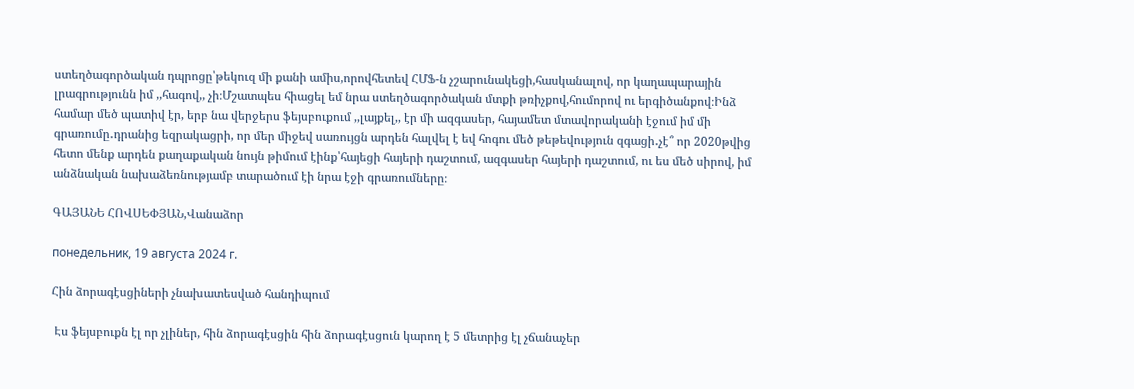ստեղծագործական դպրոցը՝թեկուզ մի քանի ամիս,որովհետեվ ՀՄՖ-ն չշարունակեցի,հասկանալով, որ կաղապարային լրագրությունն իմ ,,հագով,, չի։Մշատպես հիացել եմ նրա ստեղծագործական մտքի թռիչքով,հումորով ու երգիծանքով։Ինձ համար մեծ պատիվ էր, երբ նա վերջերս ֆեյսբուքում ,,լայքել,, էր մի ազգասեր, հայամետ մտավորականի էջում իմ մի գրառումը․դրանից եզրակացրի, որ մեր միջեվ սառույցն արդեն հալվել է եվ հոգու մեծ թեթեվություն զգացի․չէ՞ որ 2020թվից հետո մենք արդեն քաղաքական նույն թիմում էինք՝հայեցի հայերի դաշտում, ազգասեր հայերի դաշտում, ու ես մեծ սիրով, իմ անձնական նախաձեռնությամբ տարածում էի նրա էջի գրառումները։

ԳԱՅԱՆԵ ՀՈՎՍԵՓՅԱՆ,Վանաձոր

понедельник, 19 августа 2024 г.

Հին ձորագէսցիների չնախատեսված հանդիպում

 Էս ֆեյսբուքն էլ որ չլիներ, հին ձորագէսցին հին ձորագէսցուն կարող է 5 մետրից էլ չճանաչեր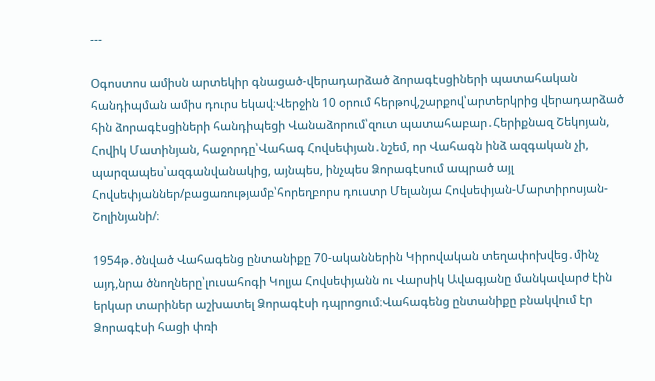---

Օգոստոս ամիսն արտեկիր գնացած-վերադարձած ձորագէսցիների պատահական հանդիպման ամիս դուրս եկավ։Վերջին 10 օրում հերթով,շարքով՝արտերկրից վերադարձած հին ձորագէսցիների հանդիպեցի Վանաձորում՝զուտ պատահաբար․Հերիքնազ Շեկոյան, Հովիկ Մատինյան, հաջորդը՝Վահագ Հովսեփյան․նշեմ, որ Վահագն ինձ ազգական չի, պարզապես՝ազգանվանակից, այնպես, ինչպես Ձորագէսում ապրած այլ Հովսեփյաններ/բացառությամբ՝հորեղբորս դուստր Մելանյա Հովսեփյան-Մարտիրոսյան-Շոլինյանի/։

1954թ․ծնված Վահագենց ընտանիքը 70-ականներին Կիրովական տեղափոխվեց․մինչ այդ,նրա ծնողները՝լուսահոգի Կոլյա Հովսեփյանն ու Վարսիկ Ավագյանը մանկավարժ էին երկար տարիներ աշխատել Ձորագէսի դպրոցում։Վահագենց ընտանիքը բնակվում էր Ձորագէսի հացի փռի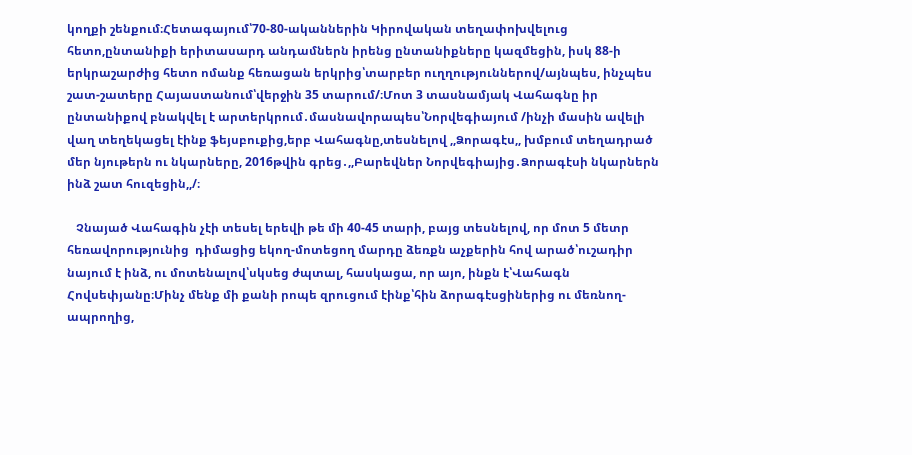կողքի շենքում։Հետագայում՝70-80-ականներին Կիրովական տեղափոխվելուց հետո,ընտանիքի երիտասարդ անդամներն իրենց ընտանիքները կազմեցին, իսկ 88-ի երկրաշարժից հետո ոմանք հեռացան երկրից՝տարբեր ուղղություններով/այնպես, ինչպես շատ-շատերը Հայաստանում՝վերջին 35 տարում/։Մոտ 3 տասնամյակ Վահագնը իր ընտանիքով բնակվել է արտերկրում․մասնավորապես՝Նորվեգիայում /ինչի մասին ավելի վաղ տեղեկացել էինք ֆեյսբուքից,երբ Վահագնը,տեսնելով ,,Ձորագէս,, խմբում տեղադրած մեր նյութերն ու նկարները, 2016թվին գրեց․,,Բարեվներ Նորվեգիայից․Ձորագէսի նկարներն ինձ շատ հուզեցին,,/։

   Չնայած Վահագին չէի տեսել երեվի թե մի 40-45 տարի, բայց տեսնելով, որ մոտ 5 մետր հեռավորությունից  դիմացից եկող-մոտեցող մարդը ձեռքն աչքերին հով արած՝ուշադիր նայում է ինձ, ու մոտենալով՝սկսեց ժպտալ, հասկացա, որ այո, ինքն է՝Վահագն Հովսեփյանը։Մինչ մենք մի քանի րոպե զրուցում էինք՝հին ձորագէսցիներից ու մեռնող-ապրողից,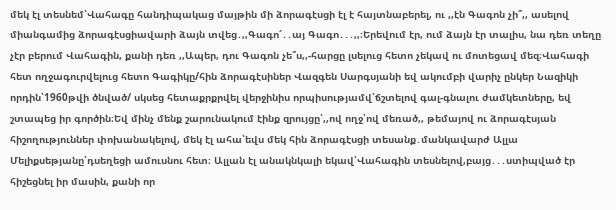մեկ էլ տեսնեմ՝Վահագը հանդիպակաց մայթին մի ձորագէսցի էլ է հայտնաբերել, ու ,,էն Գագոն չի՞,, ասելով միանգամից ձորագէսցիավարի ձայն տվեց․,,Գագո՜․․այ Գագո․․․,,։Երեվում էր, ում ձայն էր տալիս, նա դեռ տեղը չէր բերում Վահագին, քանի դեռ ,,Ապեր, դու Գագոն չե՞ս,,-հարցը լսելուց հետո չեկավ ու մոտեցավ մեզ։Վահագի հետ ողջագուրվելուց հետո Գագիկը/հին ձորագէսիներ Վազգեն Սարգսյանի եվ ակումբի վարիչ ընկեր Նազիկի որդին՝1960թվի ծնված/ սկսեց հետաքրքրվել վերջինիս որպիսությամվ՝ճշտելով գալ-գնալու ժամկետները, եվ շտապեց իր գործին։Եվ մինչ մենք շարունակում էինք զրույցը՝,,ով ողջ՝ով մեռած,, թեմայով ու ձորագէսյան հիշողություններ փոխանակելով, մեկ էլ ահա՝եվս մեկ հին ձորագէսցի տեսանք․մանկավարժ Ալլա Մելիքսեթյանը՝դսեղեցի ամուսնու հետ։ Ալլան էլ անակնկալի եկավ՝Վահագին տեսնելով,բայց․․․ստիպված էր հիշեցնել իր մասին, քանի որ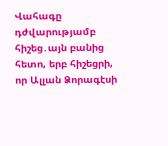Վահագը դժվարությամբ հիշեց․այն բանից հետո, երբ հիշեցրի, որ Ալլան Ձորագէսի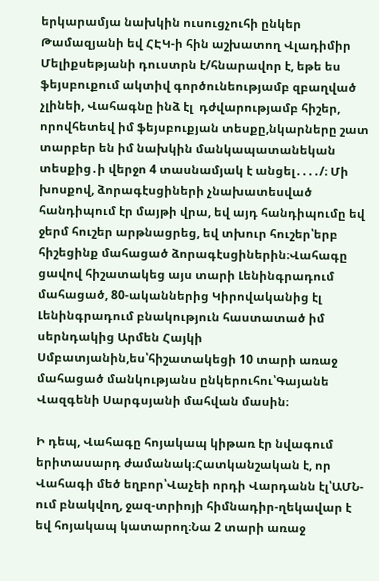երկարամյա նախկին ուսուցչուհի ընկեր Թամազյանի եվ ՀԷԿ-ի հին աշխատող Վլադիմիր Մելիքսեթյանի դուստրն է/հնարավոր է, եթե ես ֆեյսբուքում ակտիվ գործունեությամբ զբաղված չլինեի, Վահագնը ինձ էլ  դժվարությամբ հիշեր, որովհետեվ իմ ֆեյսբուքյան տեսքը,նկարները շատ տարբեր են իմ նախկին մանկապատանեկան տեսքից․ի վերջո 4 տասնամյակ է անցել․․․․/։ Մի խոսքով, ձորագէսցիների չնախատեսված հանդիպում էր մայթի վրա, եվ այդ հանդիպումը եվ ջերմ հուշեր արթնացրեց, եվ տխուր հուշեր՝երբ հիշեցինք մահացած ձորագէսցիներին։Վահագը ցավով հիշատակեց այս տարի Լենինգրադում մահացած, 80-ականներից Կիրովականից էլ Լենինգրադում բնակություն հաստատած իմ սերնդակից Արմեն Հայկի  Սմբատյանին,ես՝հիշատակեցի 10 տարի առաջ մահացած մանկությանս ընկերուհու՝Գայանե Վազգենի Սարգսյանի մահվան մասին։

Ի դեպ, Վահագը հոյակապ կիթառ էր նվագում երիտասարդ ժամանակ։Հատկանշական է, որ Վահագի մեծ եղբոր՝Վաչեի որդի Վարդանն էլ՝ԱՄՆ-ում բնակվող, ջազ-տրիոյի հիմնադիր-ղեկավար է եվ հոյակապ կատարող։Նա 2 տարի առաջ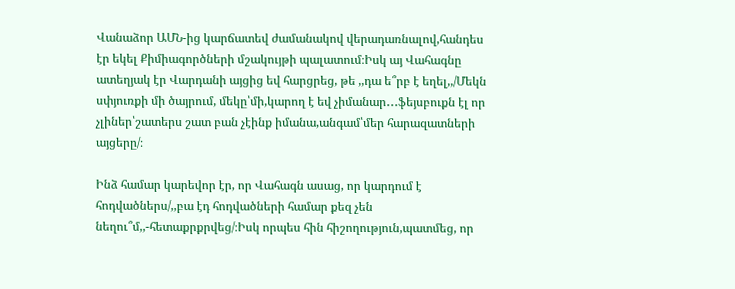Վանաձոր ԱՄՆ-ից կարճատեվ ժամանակով վերադառնալով,հանդես էր եկել Քիմիագործների մշակույթի պալատում։Իսկ այ Վահագնը ատեղյակ էր Վարդանի այցից եվ հարցրեց, թե ,,դա ե՞րբ է եղել,,/Մեկն սփյուռքի մի ծայրում, մեկը՝մի,կարող է եվ չիմանար․․․ֆեյսբուքն էլ որ չլիներ՝շատերս շատ բան չէինք իմանա,անգամ՝մեր հարազատների այցերը/։

Ինձ համար կարեվոր էր, որ Վահագն ասաց, որ կարդում է հոդվածներս/,,բա էդ հոդվածների համար քեզ չեն նեղու՞մ,,-հետաքրքրվեց/։Իսկ որպես հին հիշողություն,պատմեց, որ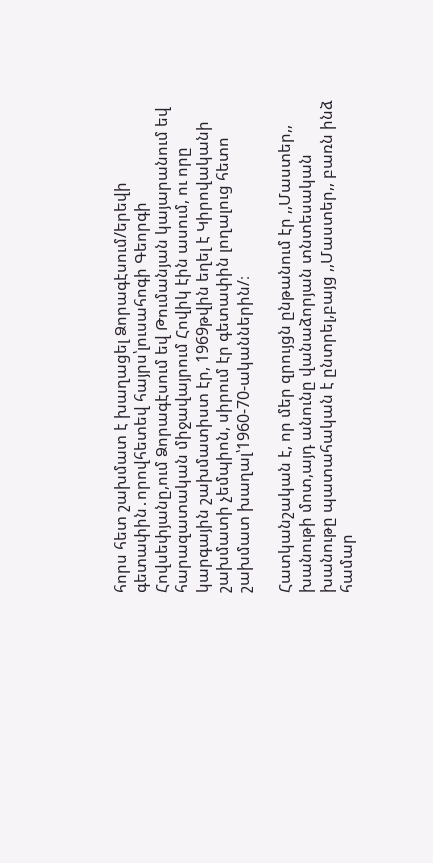հորս հետ շախմատ է խաղացել Ձորագէսում/երեվի գետափին․որովհետեվ հայրս՝լուսահոգի Գեորգի Հովսեփյանը,ում Ձորագէսում եվ Թումանյան կայարանում եվ հարազատական միջավայրում Հովիկ էին ասում, ու որը կարգային շախմատիստ էր, 1969թվին եղել է Կիրովականի շախմատի չեմպիոն, սիրում էր գետափին լողալուց հետո շախմատ խաղալ՝1960-70-ականներին/։

Հատկանշական է, որ մեր զրույցն ընթանում էր ,,Մաստեր,, խանութի մոտ,այդ անունը վանաձորյան տնտեսական խանութը պատահական է ընտրել,բայց ,,Մաստեր,, բառն ինձ համար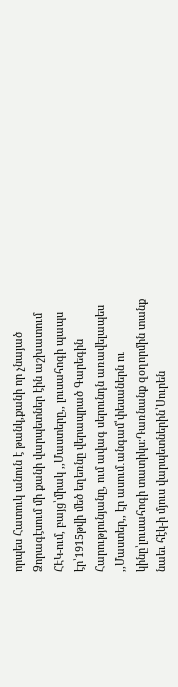որպես Հատուկ անուն է թանկ,քանի որ չնայած Ձորագէսում մի քանի վարպետներ էին աշխատում ՀԷԿ-ում, բայց՝միակ ,,Մաստերը,, լուսահոգի պապս էր՝1915թվի մեծ եղեռնը վերապրած Գարեգին Հարությունյանը, ում ավագ սերունդն առավելապես ,,Մաստեր,, էր ասում․անգամ՝փեսաներն ու կինը՝լուսահոգի տատիկս։Դառնանք զօղորմին տանք նաեւ հէկ-ի մյուս վարպետներին՝Սուրեն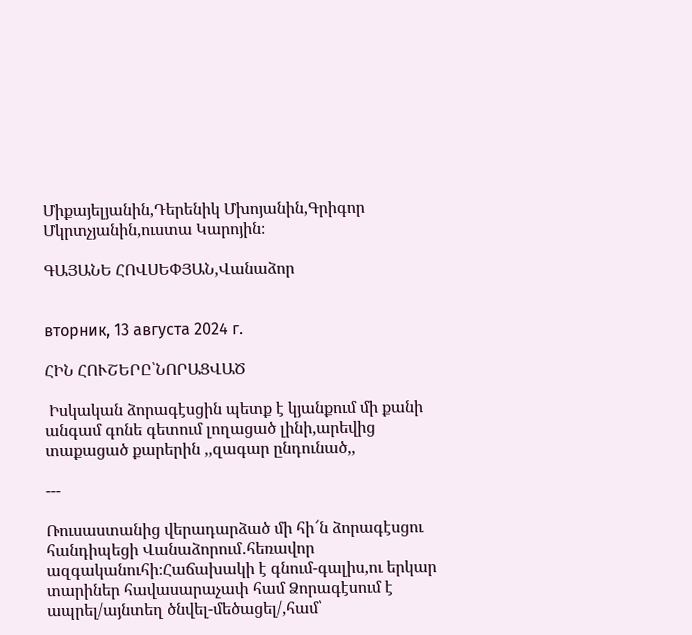Միքայելյանին,Դերենիկ Մխոյանին,Գրիգոր Մկրտչյանին,ուստա Կարոյին։

ԳԱՅԱՆԵ ՀՈՎՍԵՓՅԱՆ,Վանաձոր


вторник, 13 августа 2024 г.

ՀԻՆ ՀՈՒՇԵՐԸ՝ՆՈՐԱՑՎԱԾ

 Իսկական ձորագէսցին պետք է կյանքում մի քանի անգամ գոնե գետում լողացած լինի,արեվից տաքացած քարերին ,,զագար ընդունած,,

---

Ռուսաստանից վերադարձած մի հի՜ն ձորագէսցու հանդիպեցի Վանաձորում․հեռավոր ազգականուհի։Հաճախակի է գնում-գալիս,ու երկար տարիներ հավասարաչափ համ Ձորագէսում է ապրել/այնտեղ ծնվել-մեծացել/,համ՝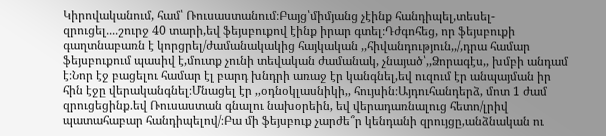Կիրովականում, համ՝ Ռուսաստանում։Բայց՝միմյանց չէինք հանդիպել,տեսել-զրուցել․․․․շուրջ 40 տարի,եվ ֆեյսբուքով էինք իրար գտել։Դժգոհեց, որ ֆեյսբուքի գաղտնաբառն է կորցրել/ժամանակակից հայկական ,,հիվանդություն,,/,դրա համար ֆեյսբուքում պասիվ է,մուտք չունի տեվական ժամանակ, չնայած՝,,Ձորագէս,, խմբի անդամ է։Նոր էջ բացելու համար էլ բարդ խնդրի առաջ էր կանգնել,եվ ուզում էր անպայման իր հին էջը վերականգնել։Մնացել էր ,,օդնօկլասնիկի,, հույսին։Այդուհանդերձ, մոտ 1 ժամ զրուցեցինք․եվ Ռուսաստան գնալու նախօրեին, եվ վերադառնալուց հետո/լրիվ պատահաբար հանդիպելով/։Բա մի ֆեյսբուք չարժե՞ր կենդանի զրույցը,անձնական ու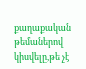քաղաքական թեմաներով կիսվելը,թե չէ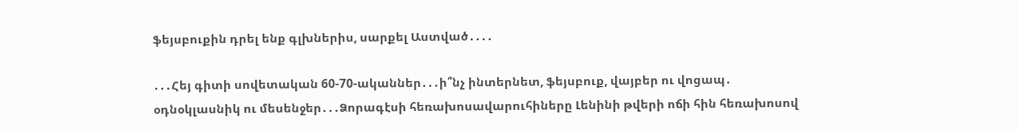ֆեյսբուքին դրել ենք գլխներիս, սարքել Աստված․․․․

․․․Հեյ գիտի սովետական 60-70-ականներ․․․ի՞նչ ինտերնետ, ֆեյսբուք, վայբեր ու վոցապ․ օդնօկլասնիկ ու մեսենջեր․․․Ձորագէսի հեռախոսավարուհիները Լենինի թվերի ոճի հին հեռախոսով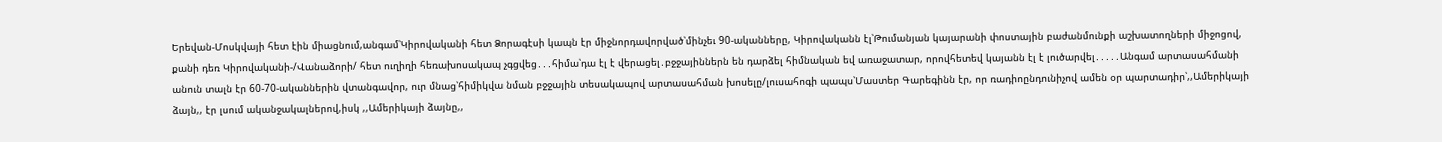Երեվան-Մոսկվայի հետ էին միացնում,անգամ՝Կիրովականի հետ Ձորագէսի կապն էր միջնորդավորված՝մինչեւ 90-ականները, Կիրովականն էլ՝Թումանյան կայարանի փոստային բաժանմունքի աշխատողների միջոցով, քանի դեռ Կիրովականի-/Վանաձորի/ հետ ուղիղի հեռախոսակապ չգցվեց․․․հիմա՝դա էլ է վերացել․բջջայիններն են դարձել հիմնական եվ առաջատար, որովհետեվ կայանն էլ է լուծարվել․․․․․Անգամ արտասահմանի անուն տալն էր 60-70-ականներին վտանգավոր, ուր մնաց՝հիմիկվա նման բջջային տեսակապով արտասահման խոսելը/լուսահոգի պապս՝Մաստեր Գարեգինն էր, որ ռադիոընդունիչով ամեն օր պարտադիր՝,,Ամերիկայի ձայն,, էր լսում ականջակալներով,իսկ ,,Ամերիկայի ձայնը,,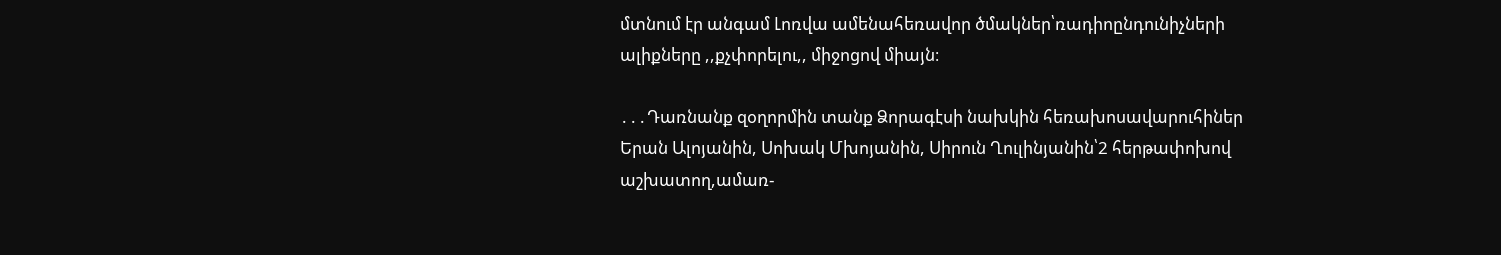մտնում էր անգամ Լոռվա ամենահեռավոր ծմակներ՝ռադիոընդունիչների ալիքները ,,քչփորելու,, միջոցով միայն։

․․․Դառնանք զօղորմին տանք Ձորագէսի նախկին հեռախոսավարուհիներ Երան Ալոյանին, Սոխակ Մխոյանին, Սիրուն Ղուլինյանին՝2 հերթափոխով աշխատող,ամառ-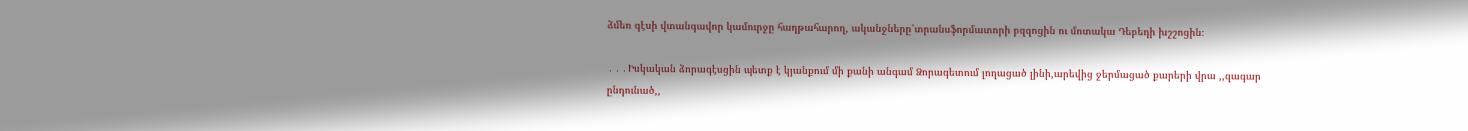ձմեռ գէսի վտանգավոր կամուրջը հաղթահարող, ականջները՝տրանսֆորմատորի բզզոցին ու մոտակա Դեբեդի խշշոցին։

․․․Իսկական ձորագէսցին պետք է կյանքում մի քանի անգամ Ձորագետում լողացած լինի,արեվից ջերմացած քարերի վրա ,,զագար ընդունած,,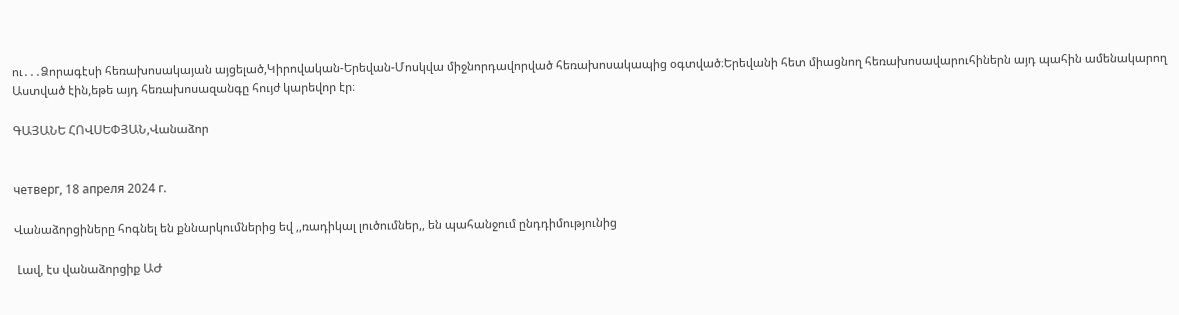ու․․․Ձորագէսի հեռախոսակայան այցելած,Կիրովական-Երեվան-Մոսկվա միջնորդավորված հեռախոսակապից օգտված։Երեվանի հետ միացնող հեռախոսավարուհիներն այդ պահին ամենակարող Աստված էին,եթե այդ հեռախոսազանգը հույժ կարեվոր էր։

ԳԱՅԱՆԵ ՀՈՎՍԵՓՅԱՆ,Վանաձոր


четверг, 18 апреля 2024 г.

Վանաձորցիները հոգնել են քննարկումներից եվ ,,ռադիկալ լուծումներ,, են պահանջում ընդդիմությունից

 Լավ, էս վանաձորցիք ԱԺ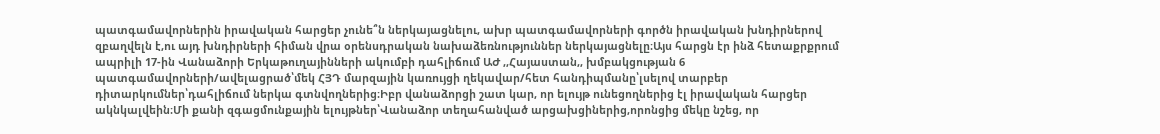պատգամավորներին իրավական հարցեր չունե՞ն ներկայացնելու, ախր պատգամավորների գործն իրավական խնդիրներով զբաղվելն է,ու այդ խնդիրների հիման վրա օրենսդրական նախաձեռնություններ ներկայացնելը։Այս հարցն էր ինձ հետաքրքրում ապրիլի 17-ին Վանաձորի Երկաթուղայինների ակումբի դահլիճում ԱԺ ,,Հայաստան,, խմբակցության 6 պատգամավորների/ավելացրած՝մեկ ՀՅԴ մարզային կառույցի ղեկավար/հետ հանդիպմանը՝լսելով տարբեր դիտարկումներ՝դահլիճում ներկա գտնվողներից։Իբր վանաձորցի շատ կար, որ ելույթ ունեցողներից էլ իրավական հարցեր ակնկալվեին։Մի քանի զգացմունքային ելույթներ՝Վանաձոր տեղահանված արցախցիներից,որոնցից մեկը նշեց, որ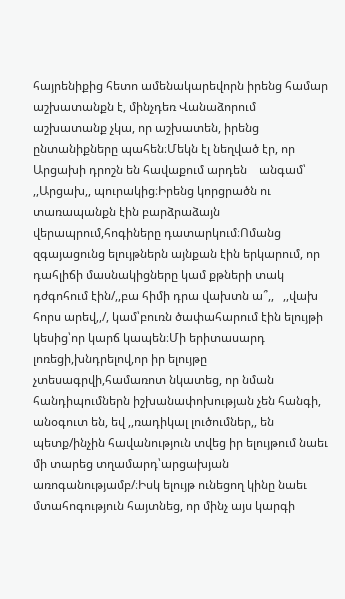հայրենիքից հետո ամենակարեվորն իրենց համար աշխատանքն է, մինչդեռ Վանաձորում աշխատանք չկա, որ աշխատեն, իրենց ընտանիքները պահեն։Մեկն էլ նեղված էր, որ Արցախի դրոշն են հավաքում արդեն    անգամ՝ ,,Արցախ,, պուրակից։Իրենց կորցրածն ու տառապանքն էին բարձրաձայն վերապրում,հոգիները դատարկում։Ոմանց զգայացունց ելույթներն այնքան էին երկարում, որ դահլիճի մասնակիցները կամ քթների տակ դժգոհում էին/,,բա հիմի դրա վախտն ա՞,,   ,,վախ հորս արեվ,,/, կամ՝բուռն ծափահարում էին ելույթի կեսից՝որ կարճ կապեն։Մի երիտասարդ լոռեցի,խնդրելով,որ իր ելույթը չտեսագրվի,համառոտ նկատեց, որ նման հանդիպումներն իշխանափոխության չեն հանգի, անօգուտ են, եվ ,,ռադիկալ լուծումներ,, են պետք/ինչին հավանություն տվեց իր ելույթում նաեւ մի տարեց տղամարդ՝արցախյան առոգանությամբ/։Իսկ ելույթ ունեցող կինը նաեւ մտահոգություն հայտնեց, որ մինչ այս կարգի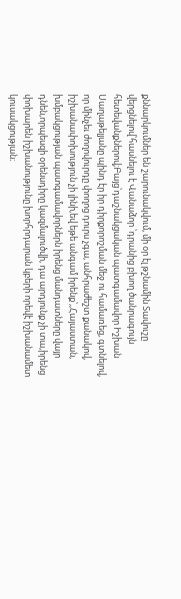քննարկումներ են շարունակվում, մի օր էլ թշնամին Տավուշը վերցնելով՝հասնելու է Վանաձոր ՝դրանից բխող ծանրագույն հետեվանքներով;Բայց՝դաշնակցական պատգամավոր Իշխան Սաղաթելյանը պինդ էր իր դիրքորոշման մեջ ու համառեց, գտնելով, որ մինչեւ ժողովուրդը փողոց դուրս չգա, անհրաժեշտ քանակով, իշխանափոխություն չի լինի,եվ եթե անգամ իրենք՝,,Հայաստան, խմբակցության պատգամավորներն իրենց մանդատները վայր դնեն,որպեսզի օրենսդիրը կազմալուծվի, դա արդյունք չի տա,իրենց փոխարեն իշխանությունը խորհրդարան կբերի որեվէ իշխանամետ կուսակցության։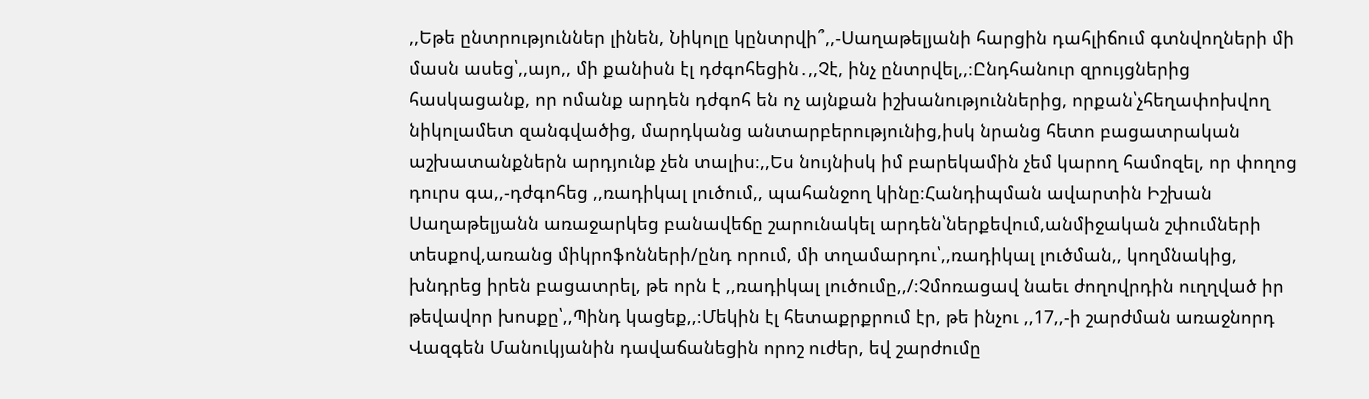,,Եթե ընտրություններ լինեն, Նիկոլը կընտրվի՞,,-Սաղաթելյանի հարցին դահլիճում գտնվողների մի մասն ասեց՝,,այո,, մի քանիսն էլ դժգոհեցին․,,Չէ, ինչ ընտրվել,,։Ընդհանուր զրույցներից հասկացանք, որ ոմանք արդեն դժգոհ են ոչ այնքան իշխանություններից, որքան՝չհեղափոխվող նիկոլամետ զանգվածից, մարդկանց անտարբերությունից,իսկ նրանց հետո բացատրական աշխատանքներն արդյունք չեն տալիս։,,Ես նույնիսկ իմ բարեկամին չեմ կարող համոզել, որ փողոց դուրս գա,,-դժգոհեց ,,ռադիկալ լուծում,, պահանջող կինը։Հանդիպման ավարտին Իշխան Սաղաթելյանն առաջարկեց բանավեճը շարունակել արդեն՝ներքեվում,անմիջական շփումների տեսքով,առանց միկրոֆոնների/ընդ որում, մի տղամարդու՝,,ռադիկալ լուծման,, կողմնակից, խնդրեց իրեն բացատրել, թե որն է ,,ռադիկալ լուծումը,,/։Չմոռացավ նաեւ ժողովրդին ուղղված իր թեվավոր խոսքը՝,,Պինդ կացեք,,։Մեկին էլ հետաքրքրում էր, թե ինչու ,,17,,-ի շարժման առաջնորդ Վազգեն Մանուկյանին դավաճանեցին որոշ ուժեր, եվ շարժումը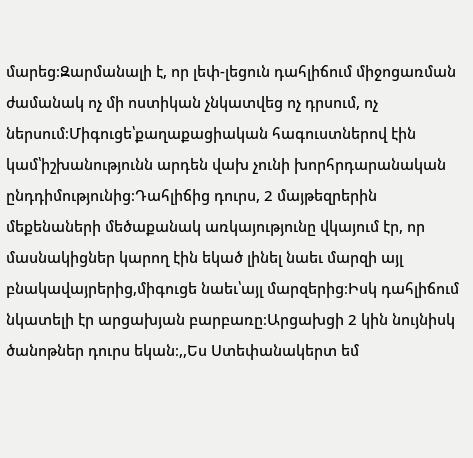մարեց։Զարմանալի է, որ լեփ-լեցուն դահլիճում միջոցառման ժամանակ ոչ մի ոստիկան չնկատվեց ոչ դրսում, ոչ ներսում։Միգուցե՝քաղաքացիական հագուստներով էին կամ՝իշխանությունն արդեն վախ չունի խորհրդարանական ընդդիմությունից։Դահլիճից դուրս, 2 մայթեզրերին մեքենաների մեծաքանակ առկայությունը վկայում էր, որ մասնակիցներ կարող էին եկած լինել նաեւ մարզի այլ բնակավայրերից,միգուցե նաեւ՝այլ մարզերից։Իսկ դահլիճում նկատելի էր արցախյան բարբառը։Արցախցի 2 կին նույնիսկ ծանոթներ դուրս եկան։,,Ես Ստեփանակերտ եմ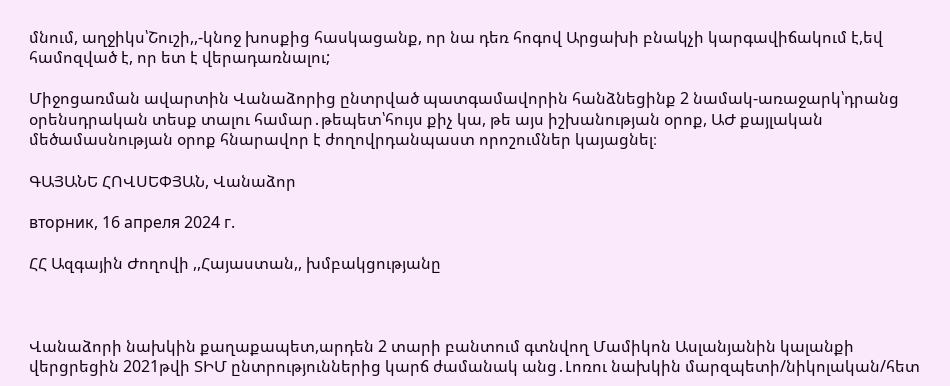մնում, աղջիկս՝Շուշի,,-կնոջ խոսքից հասկացանք, որ նա դեռ հոգով Արցախի բնակչի կարգավիճակում է,եվ համոզված է, որ ետ է վերադառնալու;

Միջոցառման ավարտին Վանաձորից ընտրված պատգամավորին հանձնեցինք 2 նամակ-առաջարկ՝դրանց օրենսդրական տեսք տալու համար․թեպետ՝հույս քիչ կա, թե այս իշխանության օրոք, ԱԺ քայլական  մեծամասնության օրոք հնարավոր է ժողովրդանպաստ որոշումներ կայացնել։

ԳԱՅԱՆԵ ՀՈՎՍԵՓՅԱՆ, Վանաձոր

вторник, 16 апреля 2024 г.

ՀՀ Ազգային Ժողովի ,,Հայաստան,, խմբակցությանը



Վանաձորի նախկին քաղաքապետ,արդեն 2 տարի բանտում գտնվող Մամիկոն Ասլանյանին կալանքի վերցրեցին 2021թվի ՏԻՄ ընտրություններից կարճ ժամանակ անց․Լոռու նախկին մարզպետի/նիկոլական/հետ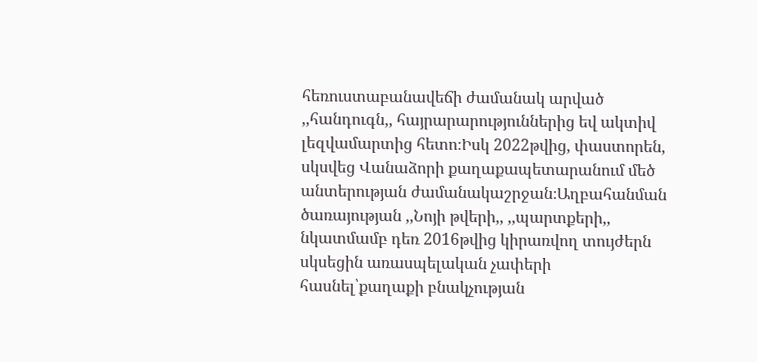հեռուստաբանավեճի ժամանակ արված ,,հանդուգն,, հայրարարություններից եվ ակտիվ լեզվամարտից հետո։Իսկ 2022թվից, փաստորեն, սկսվեց Վանաձորի քաղաքապետարանում մեծ անտերության ժամանակաշրջան։Աղբահանման ծառայության ,,Նոյի թվերի,, ,,պարտքերի,, նկատմամբ դեռ 2016թվից կիրառվող տույժերն սկսեցին առասպելական չափերի հասնել՝քաղաքի բնակչության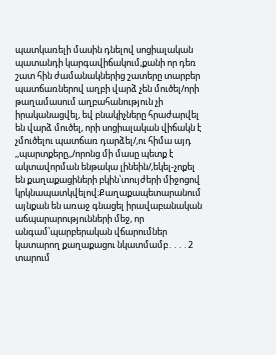պատկառելի մասին դնելով սոցիալական պատանդի կարգավիճակում,քանի որ դեռ շատ հին ժամանակներից շատերը տարբեր պատճառներով աղբի վարձ չեն մուծել/որի թաղամասում աղբահանություն չի իրականացվել, եվ բնակիչները հրաժարվել են վարձ մուծել, որի սոցիալական վիճակն է չմուծելու պատճառ դարձել/,ու հիմա այդ ,,պարտքերը,,/որոնց մի մասը պետք է ակտավորման ենթակա լինեին/,եկել-չոքել են քաղաքացիների բկին՝տույժերի միջոցով կրկնապատկվելով։Քաղաքապետարանում այնքան են առաջ գնացել իրավաբանական աճպարարությունների մեջ, որ անգամ՝պարբերական վճարումներ կատարող քաղաքացու նկատմամբ․․․․2 տարում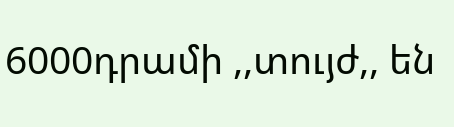6000դրամի ,,տույժ,, են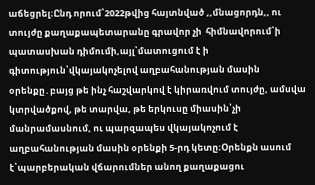աճեցրել։Ընդ որում՝2022թվից հայտնված ,,մնացորդն,, ու տույժը քաղաքապետարանը գրավոր չի  հիմնավորում՝ի պատասխան դիմումի,այլ՝մատուցում է ի գիտություն՝վկայակոչելով աղբահանության մասին օրենքը․բայց թե ինչ հաշվարկով է կիրառվում տույժը, ամսվա կտրվածքով, թե տարվա, թե երկուսը միասին՝չի մանրամասնում, ու պարզապես վկայակոչում է աղբահանության մասին օրենքի 5-րդ կետը։Օրենքն ասում է՝պարբերական վճարումներ անող քաղաքացու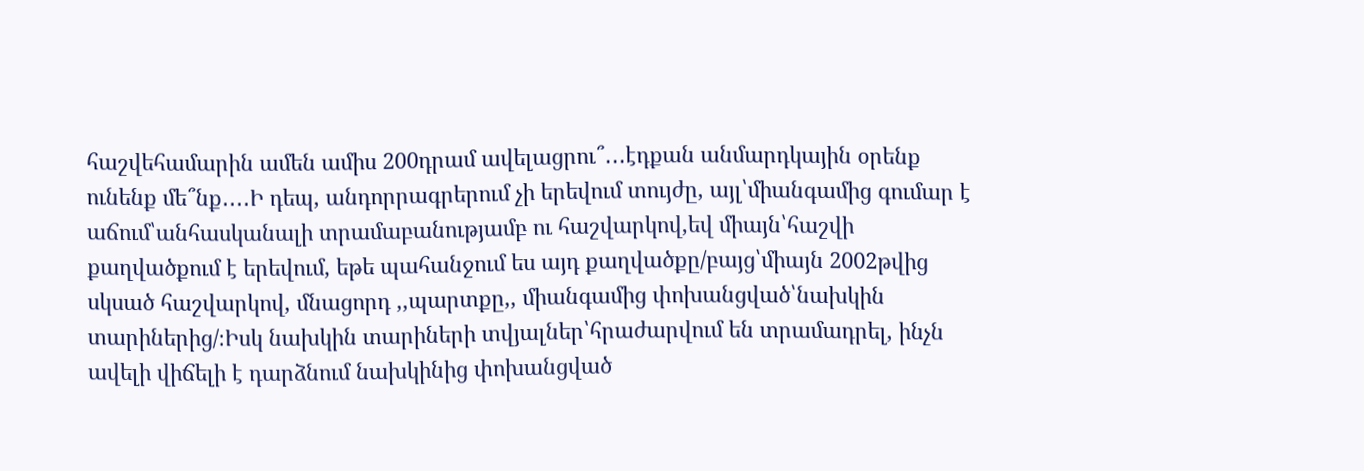հաշվեհամարին ամեն ամիս 200դրամ ավելացրու՞․․․էդքան անմարդկային օրենք ունենք մե՞նք․․․․Ի դեպ, անդորրագրերում չի երեվում տույժը, այլ՝միանգամից գումար է աճում՝անհասկանալի տրամաբանությամբ ու հաշվարկով,եվ միայն՝հաշվի քաղվածքում է երեվում, եթե պահանջում ես այդ քաղվածքը/բայց՝միայն 2002թվից սկսած հաշվարկով, մնացորդ ,,պարտքը,, միանգամից փոխանցված՝նախկին տարիներից/։Իսկ նախկին տարիների տվյալներ՝հրաժարվում են տրամադրել, ինչն ավելի վիճելի է դարձնում նախկինից փոխանցված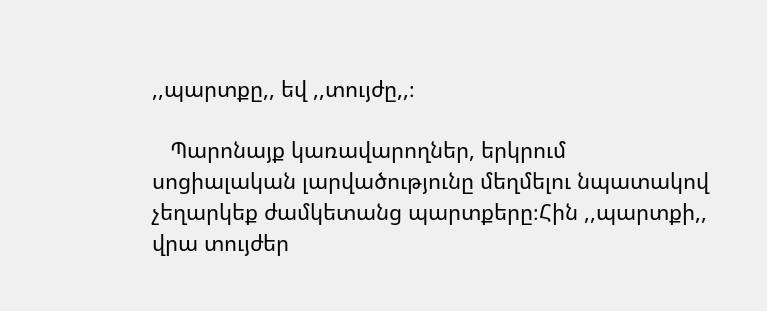,,պարտքը,, եվ ,,տույժը,,։

   Պարոնայք կառավարողներ, երկրում սոցիալական լարվածությունը մեղմելու նպատակով չեղարկեք ժամկետանց պարտքերը։Հին ,,պարտքի,, վրա տույժեր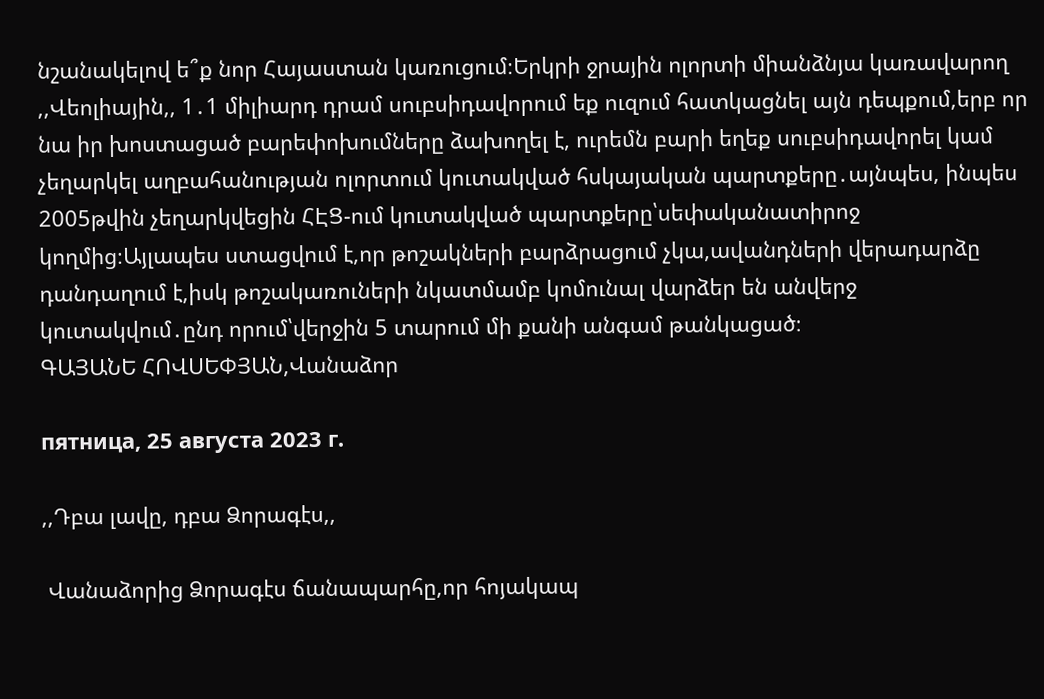նշանակելով ե՞ք նոր Հայաստան կառուցում։Երկրի ջրային ոլորտի միանձնյա կառավարող ,,Վեոլիային,, 1․1 միլիարդ դրամ սուբսիդավորում եք ուզում հատկացնել այն դեպքում,երբ որ նա իր խոստացած բարեփոխումները ձախողել է, ուրեմն բարի եղեք սուբսիդավորել կամ չեղարկել աղբահանության ոլորտում կուտակված հսկայական պարտքերը․այնպես, ինպես 2005թվին չեղարկվեցին ՀԷՑ-ում կուտակված պարտքերը՝սեփականատիրոջ կողմից։Այլապես ստացվում է,որ թոշակների բարձրացում չկա,ավանդների վերադարձը դանդաղում է,իսկ թոշակառուների նկատմամբ կոմունալ վարձեր են անվերջ կուտակվում․ընդ որում՝վերջին 5 տարում մի քանի անգամ թանկացած։
ԳԱՅԱՆԵ ՀՈՎՍԵՓՅԱՆ,Վանաձոր

пятница, 25 августа 2023 г.

,,Դբա լավը, դբա Ձորագէս,,

 Վանաձորից Ձորագէս ճանապարհը,որ հոյակապ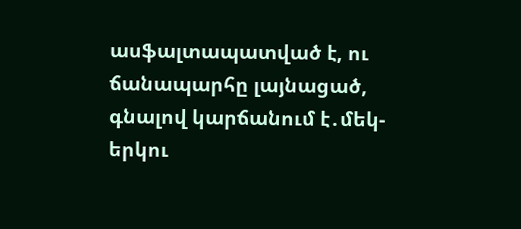ասֆալտապատված է, ու ճանապարհը լայնացած, գնալով կարճանում է․մեկ-երկու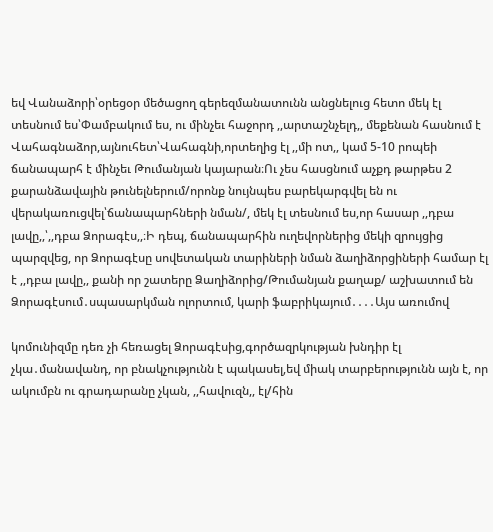եվ Վանաձորի՝օրեցօր մեծացող գերեզմանատունն անցնելուց հետո մեկ էլ տեսնում ես՝Փամբակում ես, ու մինչեւ հաջորդ ,,արտաշնչելդ,, մեքենան հասնում է Վահագնաձոր,այնուհետ՝Վահագնի,որտեղից էլ ,,մի ոտ,, կամ 5-10 րոպեի ճանապարհ է մինչեւ Թումանյան կայարան։Ու չես հասցնում աչքդ թարթես 2 քարանձավային թունելներում/որոնք նույնպես բարեկարգվել են ու վերակառուցվել՝ճանապարհների նման/, մեկ էլ տեսնում ես,որ հասար ,,դբա լավը,,՝,,դբա Ձորագէս,,։Ի դեպ, ճանապարհին ուղեվորներից մեկի զրույցից պարզվեց, որ Ձորագէսը սովետական տարիների նման ձաղիձորցիների համար էլ է ,,դբա լավը,, քանի որ շատերը Ձաղիձորից/Թումանյան քաղաք/ աշխատում են Ձորագէսում․սպասարկման ոլորտում, կարի ֆաբրիկայում․․․․Այս առումով

կոմունիզմը դեռ չի հեռացել Ձորագէսից,գործազրկության խնդիր էլ չկա․մանավանդ, որ բնակչությունն է պակասել,եվ միակ տարբերությունն այն է, որ ակումբն ու գրադարանը չկան, ,,հավուզն,, էլ/հին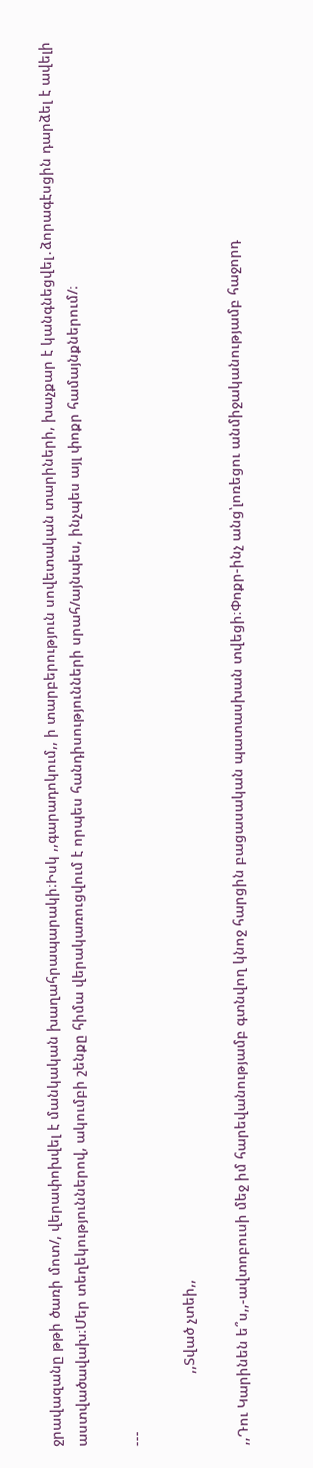ջրավազանը թթի ծառի մոտ/, վերափոխվել է մանկական խաղահրապարակի։Իսկ ,,գարադոկում,, ի տարբերություն սովետական տարիների, խաչքար է կանգնեցվել․ձորագէսցին դարձել է ավելի աստվածավախ։Մեր տեղեկություններով, ակումբի շենքը հիմա վերակառուցվում է որպես հանդիսությունների սրահ/այնպես, ինչպես այլ փոքր համայնքներում/։

---

                  ,,Տված չտեի,,

,,Դու Կարինեն ե՞ս,,-ավտոբուսի մեջ իմ հարեվանությամբ գտնվող կնոջ հարցին բացասական պատասխան տվեցի։Փոքր-ինչ անց՝լոռեցու անմիջականությամբ հաջորդ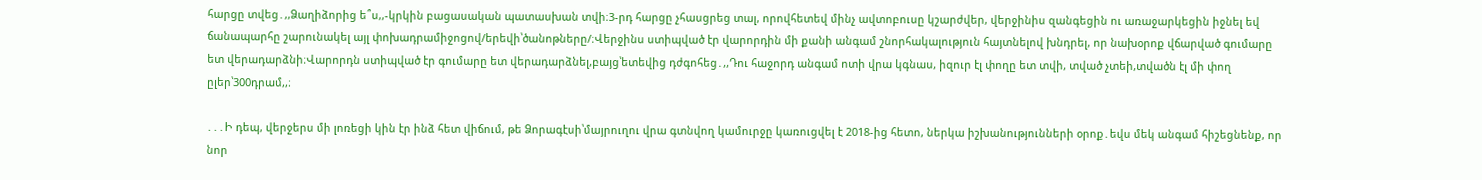հարցը տվեց․,,Ձաղիձորից ե՞ս,,-կրկին բացասական պատասխան տվի։3-րդ հարցը չհասցրեց տալ, որովհետեվ մինչ ավտոբուսը կշարժվեր, վերջինիս զանգեցին ու առաջարկեցին իջնել եվ ճանապարհը շարունակել այլ փոխադրամիջոցով/երեվի՝ծանոթները/։Վերջինս ստիպված էր վարորդին մի քանի անգամ շնորհակալություն հայտնելով խնդրել, որ նախօրոք վճարված գումարը ետ վերադարձնի։Վարորդն ստիպված էր գումարը ետ վերադարձնել,բայց՝ետեվից դժգոհեց․,,Դու հաջորդ անգամ ոտի վրա կգնաս, իզուր էլ փողը ետ տվի, տված չտեի,տվածն էլ մի փող ըլեր՝300դրամ,,։

․․․Ի դեպ, վերջերս մի լոռեցի կին էր ինձ հետ վիճում, թե Ձորագէսի՝մայրուղու վրա գտնվող կամուրջը կառուցվել է 2018-ից հետո, ներկա իշխանությունների օրոք․եվս մեկ անգամ հիշեցնենք, որ նոր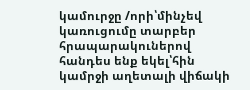կամուրջը /որի՝մինչեվ կառուցումը տարբեր հրապարակուներով հանդես ենք եկել՝հին կամրջի աղետալի վիճակի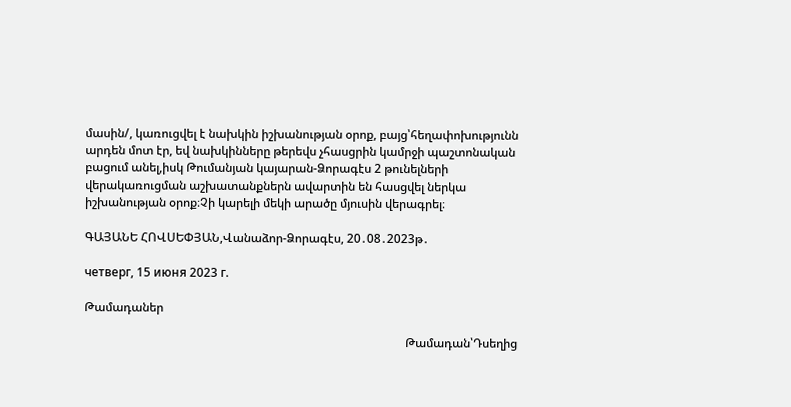մասին/, կառուցվել է նախկին իշխանության օրոք, բայց՝հեղափոխությունն արդեն մոտ էր, եվ նախկինները թերեվս չհասցրին կամրջի պաշտոնական բացում անել,իսկ Թումանյան կայարան-Ձորագէս 2 թունելների վերակառուցման աշխատանքներն ավարտին են հասցվել ներկա իշխանության օրոք։Չի կարելի մեկի արածը մյուսին վերագրել։

ԳԱՅԱՆԵ ՀՈՎՍԵՓՅԱՆ,Վանաձոր-Ձորագէս, 20․08․2023թ․

четверг, 15 июня 2023 г.

Թամադաներ

                                                                                                           Թամադան՝Դսեղից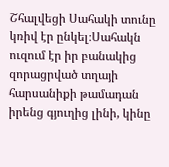Շհալվեցի Սահակի տունը կռիվ էր ընկել։Սահակն ուզում էր իր բանակից զորացրված տղայի հարսանիքի թամադան իրենց գյուղից լինի, կինը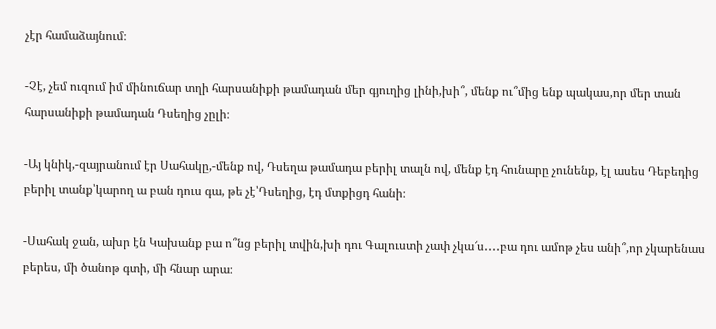չէր համաձայնում։

-Չէ, չեմ ուզում իմ մինուճար տղի հարսանիքի թամադան մեր գյուղից լինի,խի՞, մենք ու՞մից ենք պակաս,որ մեր տան հարսանիքի թամադան Դսեղից չըլի։

-Այ կնիկ,-զայրանում էր Սահակը,-մենք ով, Դսեղա թամադա բերիլ տալն ով, մենք էդ հունարը չունենք, էլ ասես Դեբեդից բերիլ տանք՝կարող ա բան դուս գա, թե չէ՝Դսեղից, էդ մտքիցդ հանի։

-Սահակ ջան, ախր էն Կախանք բա ո՞նց բերիլ տվին,խի դու Գալուստի չափ չկա՜ս․․․․բա դու ամոթ չես անի՞,որ չկարենաս բերես, մի ծանոթ գտի, մի հնար արա։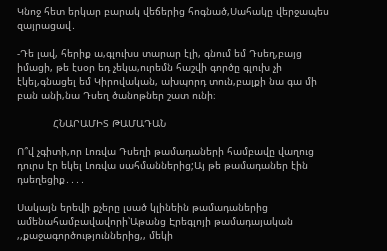Կնոջ հետ երկար բարակ վեճերից հոգնած,Սահակը վերջապես զայրացավ․

-Դե լավ, հերիք ա,գլուխս տարար էլի, գնում եմ Դսեղ,բայց իմացի, թե էսօր եդ չեկա,ուրեմն հաշվի գործը գլուխ չի էկել,գնացել եմ Կիրովական, ախպորդ տուն,բալքի նա գա մի բան անի,նա Դսեղ ծանոթներ շատ ունի։

            ՀՆԱՐԱՄԻՏ ԹԱՄԱԴԱՆ

Ո՞վ չգիտի,որ Լոռվա Դսեղի թամադաների համբավը վաղուց դուրս էր եկել Լոռվա սահմաններից;Այ թե թամադաներ էին դսեղեցիք․․․․

Սակայն երեվի քչերը լսած կլինեին թամադաներից ամենահամբավավորի՝Աթանց Էրեգլոյի թամադայական ,,քաջագործություններից,, մեկի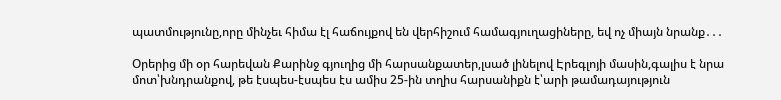պատմությունը,որը մինչեւ հիմա էլ հաճույքով են վերհիշում համագյուղացիները, եվ ոչ միայն նրանք․․․

Օրերից մի օր հարեվան Քարինջ գյուղից մի հարսանքատեր,լսած լինելով Էրեգլոյի մասին,գալիս է նրա մոտ՝խնդրանքով, թե էսպես-էսպես էս ամիս 25-ին տղիս հարսանիքն է՝արի թամադայություն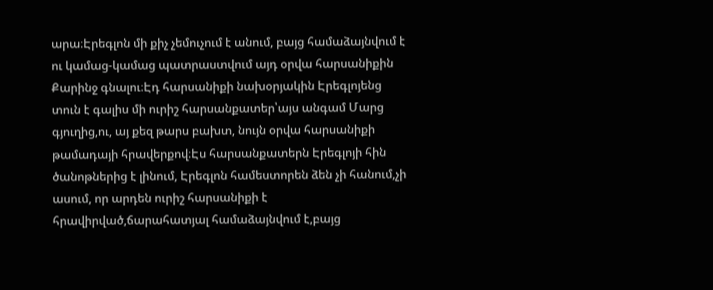արա։Էրեգլոն մի քիչ չեմուչում է անում, բայց համաձայնվում է ու կամաց-կամաց պատրաստվում այդ օրվա հարսանիքին Քարինջ գնալու։Էդ հարսանիքի նախօրյակին Էրեգլոյենց տուն է գալիս մի ուրիշ հարսանքատեր՝այս անգամ Մարց գյուղից,ու, այ քեզ թարս բախտ, նույն օրվա հարսանիքի թամադայի հրավերքով։Էս հարսանքատերն Էրեգլոյի հին ծանոթներից է լինում, Էրեգլոն համեստորեն ձեն չի հանում,չի ասում, որ արդեն ուրիշ հարսանիքի է հրավիրված,ճարահատյալ համաձայնվում է,բայց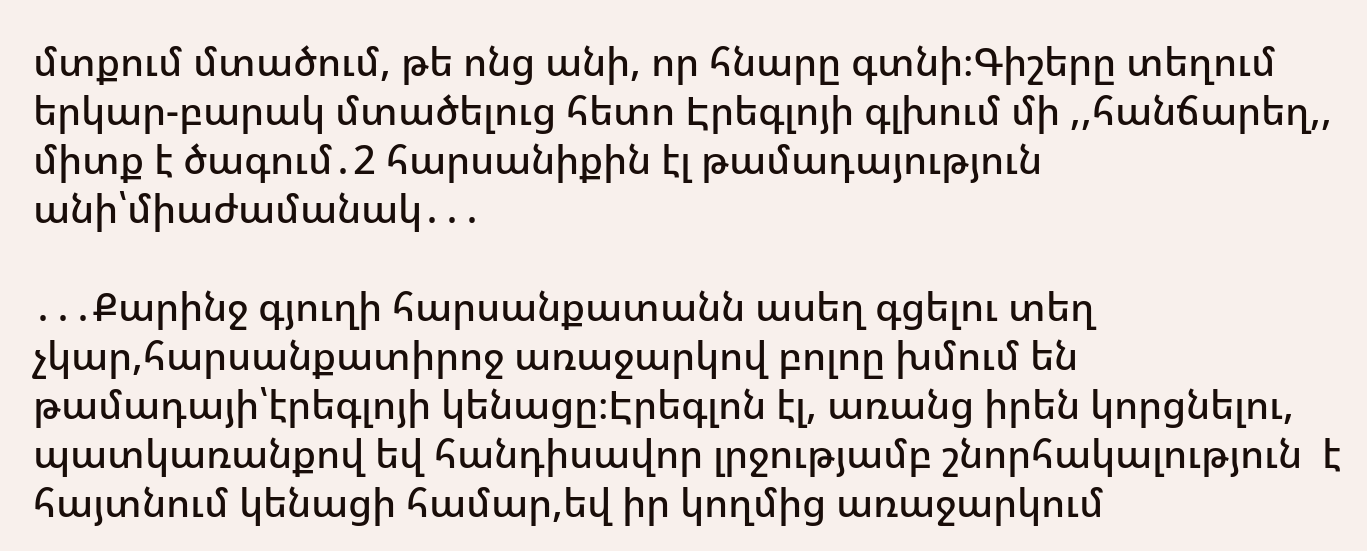մտքում մտածում, թե ոնց անի, որ հնարը գտնի։Գիշերը տեղում երկար-բարակ մտածելուց հետո Էրեգլոյի գլխում մի ,,հանճարեղ,, միտք է ծագում․2 հարսանիքին էլ թամադայություն անի՝միաժամանակ․․․

․․․Քարինջ գյուղի հարսանքատանն ասեղ գցելու տեղ չկար,հարսանքատիրոջ առաջարկով բոլոը խմում են թամադայի՝էրեգլոյի կենացը։Էրեգլոն էլ, առանց իրեն կորցնելու, պատկառանքով եվ հանդիսավոր լրջությամբ շնորհակալություն  է հայտնում կենացի համար,եվ իր կողմից առաջարկում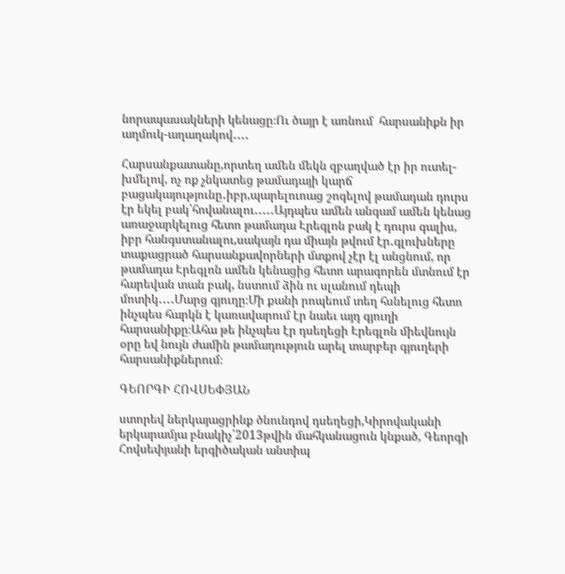նորապասակների կենացը։Ու ծայր է առնում  հարսանիքն իր աղմուկ-աղաղակով․․․․

Հարսանքատանը,որտեղ ամեն մեկն զբաղված էր իր ուտել-խմելով, ոչ ոք չնկատեց թամադայի կարճ բացակայությունը․իբր,պարելուոաց շոգելով թամադան դուրս էր եկել բակ՝հովանալու․․․․․Այդպես ամեն անգամ ամեն կենաց առաջարկելուց հետո թամադա Էրեգլոն բակ է դուրս գալիս, իբր հանգստանալու,սակայն դա միայն թվում էր․գլուխները տաքացրած հարսանքավորների մտքով չէր էլ անցնում, որ թամադա Էրեգլոն ամեն կենացից հետո արագորեն մտնում էր հարեվան տան բակ, նստում ձին ու սլանում դեպի մոտիկ․․․․Մարց գյուղը։Մի քանի րոպեում տեղ հսնելուց հետո ինչպես հարկն է կառավարում էր նաեւ այդ գյուղի հարսանիքը։Ահա թե ինչպես էր դսեղեցի Էրեգլոն միեվնույն օրը եվ նույն ժամին թամադություն արել տարբեր գյուղերի հարսանիքներում։

ԳԵՈՐԳԻ ՀՈՎՍԵՓՅԱՆ

ստորեվ ներկայացրինք ծնունդով դսեղեցի,Կիրովականի երկարամյա բնակիչ՝2013թվին մահկանացուն կնքած, Գեորգի Հովսեփյանի երգիծական անտիպ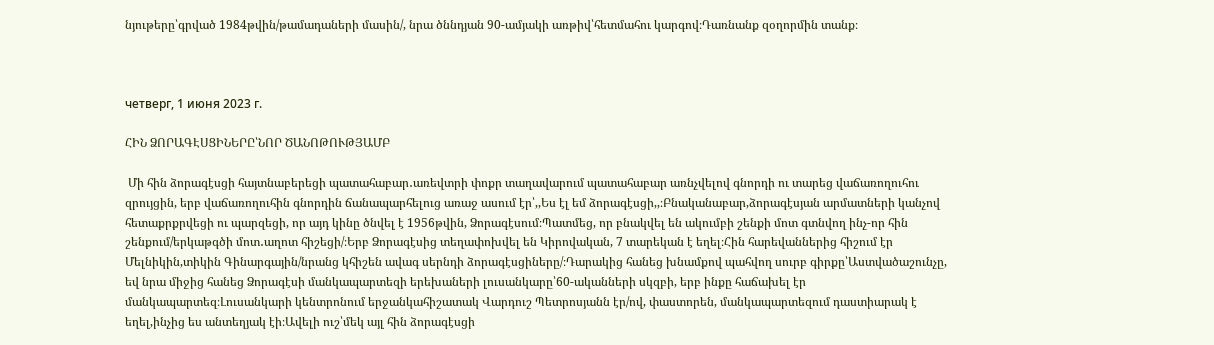նյութերը՝գրված 1984թվին/թամադաների մասին/, նրա ծննդյան 90-ամյակի առթիվ՝հետմահու կարգով։Դառնանք զօղորմին տանք։



четверг, 1 июня 2023 г.

ՀԻՆ ՁՈՐԱԳԷՍՑԻՆԵՐԸ՝ՆՈՐ ԾԱՆՈԹՈՒԹՅԱՄԲ

 Մի հին ձորագէսցի հայտնաբերեցի պատահաբար․առեվտրի փոքր տաղավարում պատահաբար առնչվելով գնորդի ու տարեց վաճառողուհու զրույցին, երբ վաճառողուհին գնորդին ճանապարհելուց առաջ ասում էր՝,,Ես էլ եմ ձորագէսցի,,։Բնականաբար,ձորագէսյան արմատների կանչով հետաքրքրվեցի ու պարզեցի, որ այդ կինը ծնվել է 1956թվին, Ձորագէսում։Պատմեց, որ բնակվել են ակումբի շենքի մոտ գտնվող ինչ-որ հին շենքում/երկաթգծի մոտ․աղոտ հիշեցի/։Երբ Ձորագէսից տեղափոխվել են Կիրովական, 7 տարեկան է եղել։Հին հարեվաններից հիշում էր Մելնիկին,տիկին Գինարգային/նրանց կհիշեն ավագ սերնդի ձորագէսցիները/։Դարակից հանեց խնամքով պահվող սուրբ գիրքը՝Աստվածաշունչը, եվ նրա միջից հանեց Ձորագէսի մանկապարտեզի երեխաների լուսանկարը՝60-ականների սկզբի, երբ ինքը հաճախել էր մանկապարտեզ։Լուսանկարի կենտրոնում երջանկահիշատակ Վարդուշ Պետրոսյանն էր/ով, փաստորեն, մանկապարտեզում դաստիարակ է եղել,ինչից ես անտեղյակ էի։Ավելի ուշ՝մեկ այլ հին ձորագէսցի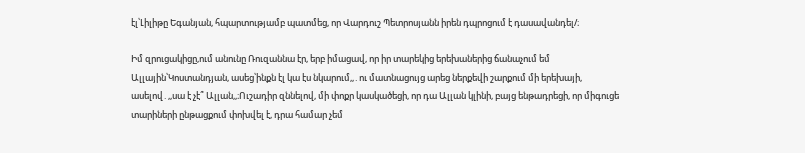էլ՝Լիլիթը Եգանյան, հպարտությամբ պատմեց, որ Վարդուշ Պետրոսյանն իրեն դպրոցում է դասավանդել/։

Իմ զրուցակիցը,ում անունը Ռուզաննա էր, երբ իմացավ, որ իր տարեկից երեխաներից ճանաչում եմ Ալլային՝Կոստանդյան, ասեց՝ինքն էլ կա էս նկարում,,․ու մատնացույց արեց ներքեվի շարքում մի երեխայի, ասելով․,,սա է չէ՞ Ալլան,,։Ուշադիր զննելով, մի փոքր կասկածեցի, որ դա Ալլան կլինի, բայց ենթադրեցի, որ միգուցե տարիների ընթացքում փոխվել է, դրա համար չեմ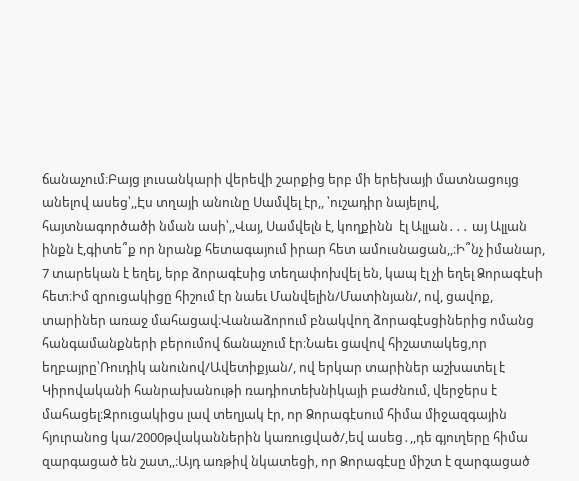ճանաչում։Բայց լուսանկարի վերեվի շարքից երբ մի երեխայի մատնացույց անելով ասեց՝,,Էս տղայի անունը Սամվել էր,, ՝ուշադիր նայելով, հայտնագործածի նման ասի՝,,Վայ, Սամվելն է, կողքինն  էլ Ալլան․․․ այ Ալլան ինքն է,գիտե՞ք որ նրանք հետագայում իրար հետ ամուսնացան,,։Ի՞նչ իմանար, 7 տարեկան է եղել, երբ ձորագէսից տեղափոխվել են, կապ էլ չի եղել Ձորագէսի հետ։Իմ զրուցակիցը հիշում էր նաեւ Մանվելին/Մատինյան/, ով, ցավոք, տարիներ առաջ մահացավ։Վանաձորում բնակվող ձորագէսցիներից ոմանց հանգամանքների բերումով ճանաչում էր։Նաեւ ցավով հիշատակեց,որ եղբայրը՝Ռուդիկ անունով/Ավետիքյան/, ով երկար տարիներ աշխատել է Կիրովականի հանրախանութի ռադիոտեխնիկայի բաժնում, վերջերս է մահացել։Զրուցակիցս լավ տեղյակ էր, որ Ձորագէսում հիմա միջազգային հյուրանոց կա/2000թվականներին կառուցված/,եվ ասեց․,,դե գյուղերը հիմա զարգացած են շատ,,։Այդ առթիվ նկատեցի, որ Ձորագէսը միշտ է զարգացած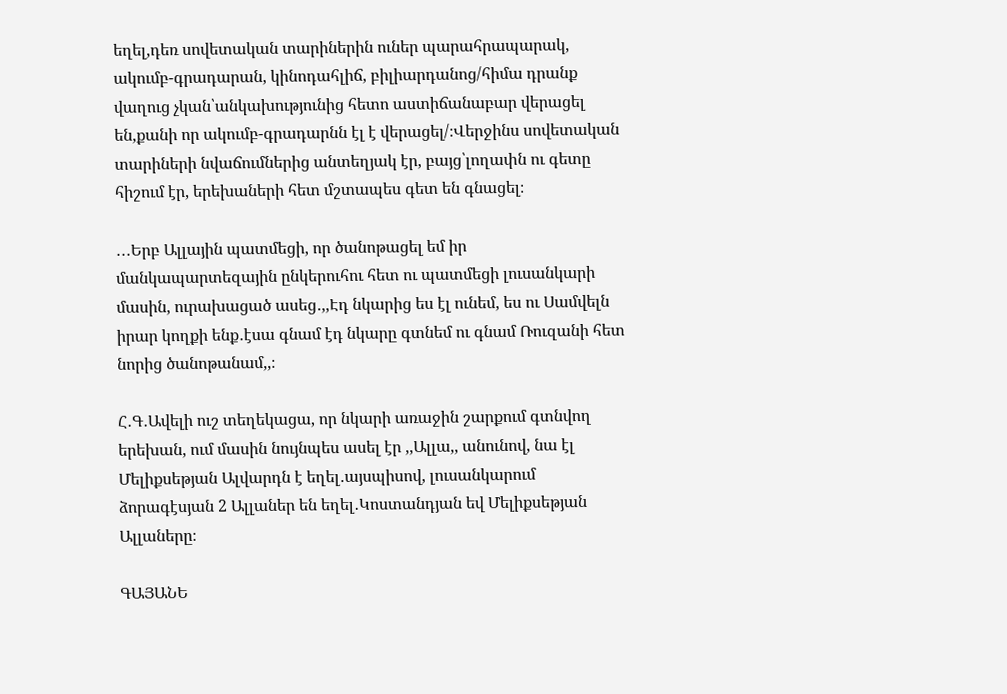եղել,դեռ սովետական տարիներին ուներ պարահրապարակ, ակումբ-գրադարան, կինոդահլիճ, բիլիարդանոց/հիմա դրանք վաղուց չկան՝անկախությունից հետո աստիճանաբար վերացել են,քանի որ ակումբ-գրադարնն էլ է վերացել/։Վերջինս սովետական տարիների նվաճումներից անտեղյակ էր, բայց՝լողափն ու գետը հիշում էր, երեխաների հետ մշտապես գետ են գնացել։

․․․Երբ Ալլային պատմեցի, որ ծանոթացել եմ իր մանկապարտեզային ընկերուհու հետ ու պատմեցի լուսանկարի մասին, ուրախացած ասեց․,,Էդ նկարից ես էլ ունեմ, ես ու Սամվելն իրար կողքի ենք․էսա գնամ էդ նկարը գտնեմ ու գնամ Ռուզանի հետ նորից ծանոթանամ,,։

Հ․Գ․Ավելի ուշ տեղեկացա, որ նկարի առաջին շարքում գտնվող երեխան, ում մասին նույնպես ասել էր ,,Ալլա,, անունով, նա էլ Մելիքսեթյան Ալվարդն է եղել․այսպիսով, լուսանկարում ձորագէսյան 2 Ալլաներ են եղել․Կոստանդյան եվ Մելիքսեթյան Ալլաները։

ԳԱՅԱՆԵ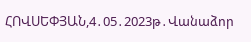ՀՈՎՍԵՓՅԱՆ,4․05․2023թ․Վանաձոր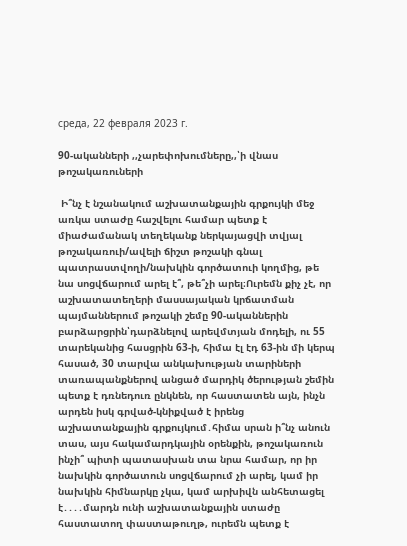среда, 22 февраля 2023 г.

90-ականների ,,չարեփոխումները,,՝ի վնաս թոշակառուների

 Ի՞նչ է նշանակում աշխատանքային գրքույկի մեջ առկա ստաժը հաշվելու համար պետք է միաժամանակ տեղեկանք ներկայացվի տվյալ թոշակառուի/ավելի ճիշտ թոշակի գնալ պատրաստվողի/նախկին գործատուի կողմից, թե նա սոցվճարում արել է՞, թե՞չի արել։Ուրեմն քիչ չէ, որ աշխատատեղերի մասսայական կրճատման պայմաններում թոշակի շեմը 90-ականներին բարձարցրին՝դարձնելով արեվմտյան մոդելի, ու 55 տարեկանից հասցրին 63-ի, հիմա էլ էդ 63-ին մի կերպ հասած, 30 տարվա անկախության տարիների տառապանքներով անցած մարդիկ ծերության շեմին պետք է դռնեդուռ ընկնեն, որ հաստատեն այն, ինչն արդեն իսկ գրված-կնիքված է իրենց աշխատանքային գրքույկում․հիմա սրան ի՞նչ անուն տաս, այս հակամարդկային օրենքին, թոշակառուն ինչի՞ պիտի պատասխան տա նրա համար, որ իր նախկին գործատուն սոցվճարում չի արել, կամ իր նախկին հիմնարկը չկա, կամ արխիվն անհետացել է․․․․մարդն ունի աշխատանքային ստաժը հաստատող փաստաթուղթ, ուրեմն պետք է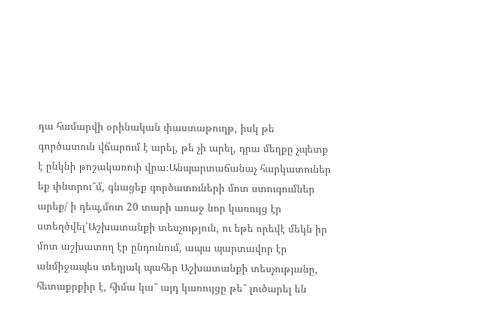դա համարվի օրինական փաստաթուղթ, իսկ թե գործատուն վճարում է արել, թե չի արել, դրա մեղքը չպետք է ընկնի թոշակառուի վրա։Անպարտաճանաչ հարկատուներ եք փնտրու՞մ, գնացեք գործատուների մոտ ստուգումներ արեք/ ի դեպ,մոտ 20 տարի առաջ նոր կառույց էր ստեղծվել՝Աշխատանքի տեսչություն, ու եթե որեվէ մեկն իր մոտ աշխատող էր ընդունում, ապա պարտավոր էր անմիջապես տեղյակ պահեր Աշխատանքի տեսչությանը, հետաքրքիր է, հիմա կա՞ այդ կառույցը թե՞ լուծարել են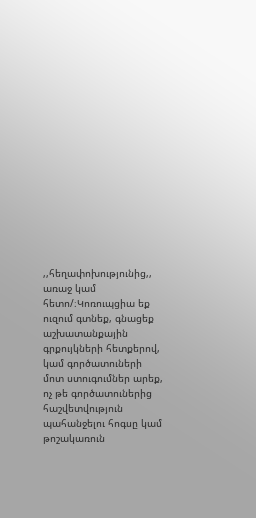,,հեղափոխությունից,, առաջ կամ հետո/։Կոռուպցիա եք ուզում գտնեք, գնացեք աշխատանքային գրքույկների հետքերով, կամ գործատուների մոտ ստուգումներ արեք, ոչ թե գործատուներից հաշվետվություն պահանջելու հոգսը կամ թոշակառուն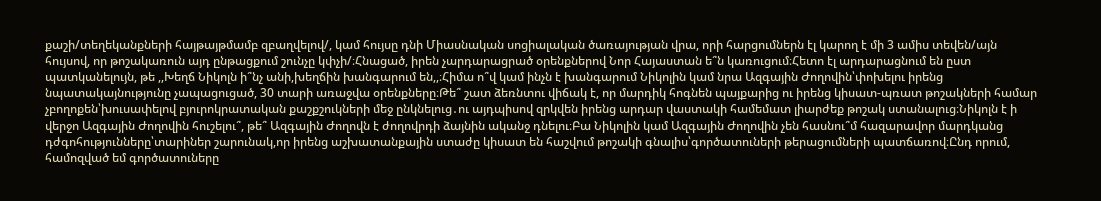քաշի/տեղեկանքների հայթայթմամբ զբաղվելով/, կամ հույսը դնի Միասնական սոցիալական ծառայության վրա, որի հարցումներն էլ կարող է մի 3 ամիս տեվեն/այն հույսով, որ թոշակառուն այդ ընթացքում շունչը կփչի/։Հնացած, իրեն չարդարացրած օրենքներով Նոր Հայաստան ե՞ն կառուցում։Հետո էլ արդարացնում են ըստ պատկանելույն, թե ,,Խեղճ Նիկոլն ի՞նչ անի,խեղճին խանգարում են,,։Հիմա ո՞վ կամ ինչն է խանգարում Նիկոլին կամ նրա Ազգային Ժողովին՝փոխելու իրենց նպատակայնությունը չապացուցած, 30 տարի առաջվա օրենքները։Թե՞ շատ ձեռնտու վիճակ է, որ մարդիկ հոգնեն պայքարից ու իրենց կիսատ-պռատ թոշակների համար չբողոքեն՝խուսափելով բյուրոկրատական քաշքշուկների մեջ ընկնելուց․ու այդպիսով զրկվեն իրենց արդար վաստակի համեմատ լիարժեք թոշակ ստանալուց։Նիկոլն է ի վերջո Ազգային Ժողովին հուշելու՞, թե՞ Ազգային Ժողովն է ժողովրդի ձայնին ականջ դնելու։Բա Նիկոլին կամ Ազգային Ժողովին չեն հասնու՞մ հազարավոր մարդկանց դժգոհությունները՝տարիներ շարունակ,որ իրենց աշխատանքային ստաժը կիսատ են հաշվում թոշակի գնալիս՝գործատուների թերացումների պատճառով։Ընդ որում, համոզված եմ գործատուները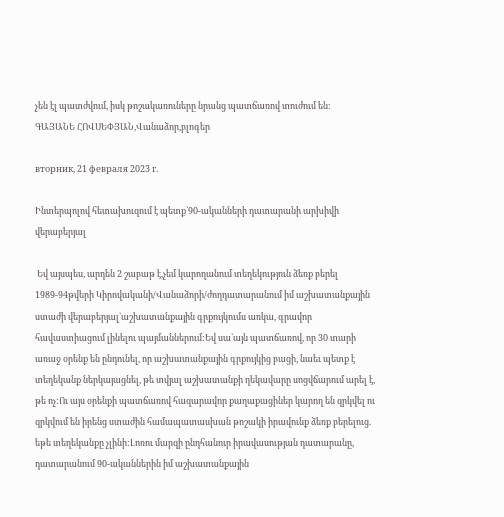չեն էլ պատժվում, իսկ թոշակառուները նրանց պատճառով տուժում են։
ԳԱՅԱՆԵ ՀՈՎՍԵՓՅԱՆ,Վանաձոր,բլոգեր

вторник, 21 февраля 2023 г.

Ինտերպոլով հետախուզում է պետք`90-ականների դատարանի արխիվի վերաբերյալ

 Եվ այսպես, արդեն 2 շաբաթ է,չեմ կարողանում տեղեկություն ձեռք բերել 1989-94թվերի Կիրովականի/Վանաձորի/ժողդատարանում իմ աշխատանքային ստաժի վերաբերյալ`աշխատանքային գրքույկումս առկա, գրավոր հավաստիացում լինելու պայմաններում:Եվ սա`այն պատճառով, որ 30 տարի առաջ օրենք են ընդունել, որ աշխատանքային գրքույկից բացի, նաեւ պետք է տեղեկանք ներկայացնել, թե տվյալ աշխատանքի ղեկավարը սոցվճարում արել է, թե ոչ:Ու այս օրենքի պատճառով հազարավոր քաղաքացիներ կարող են զրկվել ու զրկվում են իրենց ստաժին համապատասխան թոշակի իրավունք ձեռք բերելուց. եթե տեղեկանքը չլինի:Լոռու մարզի ընդհանուր իրավասության դատարանը, դատարանում 90-ականներին իմ աշխատանքային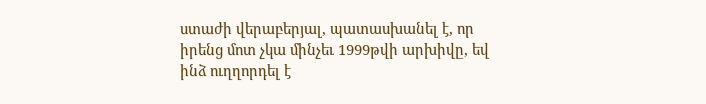ստաժի վերաբերյալ, պատասխանել է, որ իրենց մոտ չկա մինչեւ 1999թվի արխիվը, եվ ինձ ուղղորդել է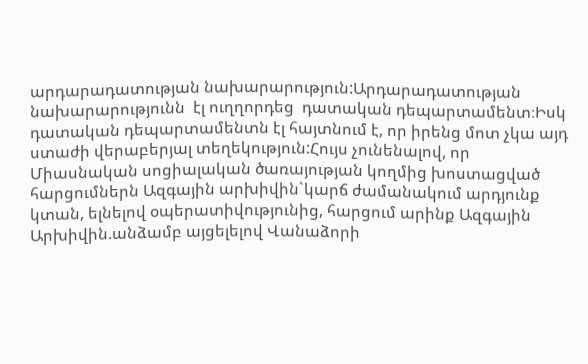արդարադատության նախարարություն:Արդարադատության նախարարությունն  էլ ուղղորդեց  դատական դեպարտամենտ։Իսկ դատական դեպարտամենտն էլ հայտնում է, որ իրենց մոտ չկա այդ ստաժի վերաբերյալ տեղեկություն:Հույս չունենալով, որ Միասնական սոցիալական ծառայության կողմից խոստացված հարցումներն Ազգային արխիվին`կարճ ժամանակում արդյունք կտան, ելնելով օպերատիվությունից, հարցում արինք Ազգային Արխիվին.անձամբ այցելելով Վանաձորի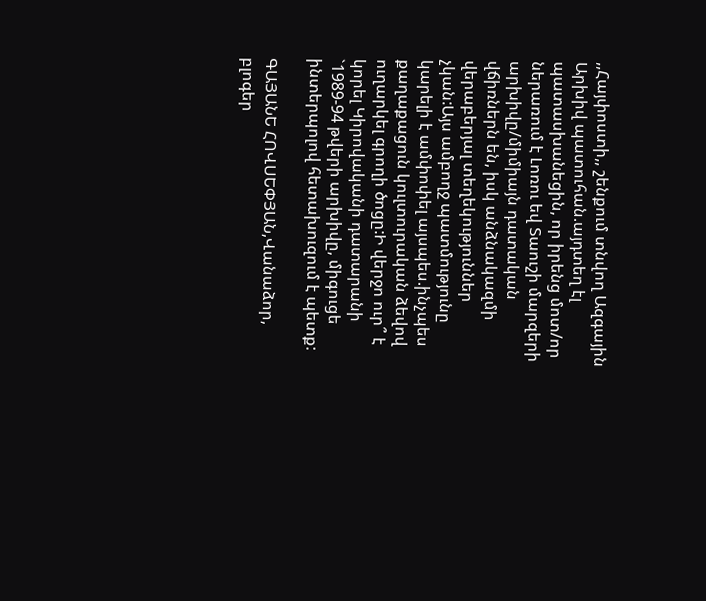,,Հայփոստի,, շենքում տնվող Ազգային Արխիվ պատուհան.այդտեղ էլ պատասխանեցին, որ իրենց մոտ/որ ներառում է Լոռու եվ Տաուշի մարզերի արխիվը/միմիայն դատական վճիռներն են, իսկ անձնակազմի վերաբերյալ տեղեկություններ չկան:Այս ամբողջ պատմությունը կարելի է ամփոփել այսպես.ինչպես քաղաքացուն կուլտուրական ձեվով ուղարկել գրողի ծոցը:Ի վերջո ուր՞ է կորել Կիրովականի դատարանի `1989-94 թվերի արխիվը, միգուցե ինտերպոլով հետախուզում է պետք:

ԳԱՅԱՆԵ ՀՈՎՍԵՓՅԱՆ,Վանաձոր, բլոգեր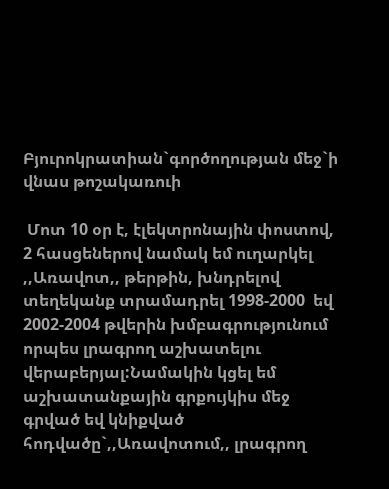Բյուրոկրատիան`գործողության մեջ`ի վնաս թոշակառուի

 Մոտ 10 օր է, էլեկտրոնային փոստով, 2 հասցեներով նամակ եմ ուղարկել ,,Առավոտ,, թերթին, խնդրելով տեղեկանք տրամադրել 1998-2000  եվ 2002-2004 թվերին խմբագրությունում որպես լրագրող աշխատելու վերաբերյալ:Նամակին կցել եմ աշխատանքային գրքույկիս մեջ գրված եվ կնիքված հոդվածը`,,Առավոտում,, լրագրող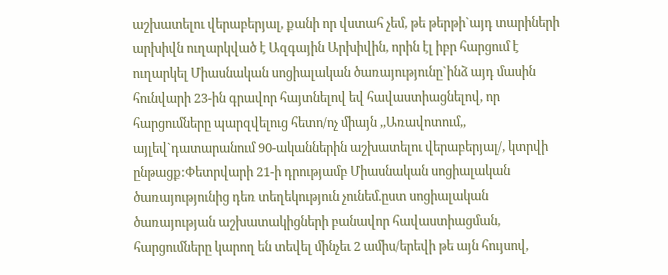աշխատելու վերաբերյալ, քանի որ վստահ չեմ, թե թերթի`այդ տարիների արխիվն ուղարկված է Ազգային Արխիվին, որին էլ իբր հարցում է ուղարկել Միասնական սոցիալական ծառայությունը`ինձ այդ մասին հունվարի 23-ին գրավոր հայտնելով եվ հավաստիացնելով, որ հարցումները պարզվելուց հետո/ոչ միայն ,,Առավոտում,, այլեվ`դատարանում 90-ականներին աշխատելու վերաբերյալ/, կտրվի ընթացք:Փետրվարի 21-ի դրությամբ Միասնական սոցիալական ծառայությունից դեռ տեղեկություն չունեմ.ըստ սոցիալական ծառայության աշխատակիցների բանավոր հավաստիացման, հարցումները կարող են տեվել մինչեւ 2 ամիս/երեվի թե այն հույսով,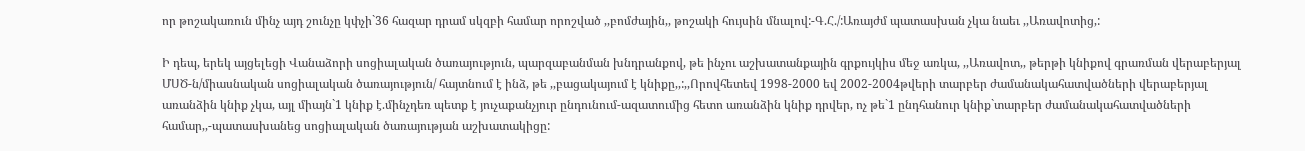որ թոշակառուն մինչ այդ շունչը կփչի`36 հազար դրամ սկզբի համար որոշված ,,բոմժային,, թոշակի հույսին մնալով:-Գ.Հ./:Առայժմ պատասխան չկա նաեւ ,,Առավոտից,:

Ի դեպ, երեկ այցելեցի Վանաձորի սոցիալական ծառայություն, պարզաբանման խնդրանքով, թե ինչու աշխատանքային գրքույկիս մեջ առկա, ,,Առավոտ,, թերթի կնիքով գրառման վերաբերյալ ՄՍԾ-ն/միասնական սոցիալական ծառայություն/ հայտնում է ինձ, թե ,,բացակայում է կնիքը,,:,,Որովհետեվ 1998-2000 եվ 2002-2004թվերի տարբեր ժամանակահատվածների վերաբերյալ առանձին կնիք չկա, այլ միայն`1 կնիք է.մինչդեռ պետք է յուչաքանչյուր ընդունում-ազատումից հետո առանձին կնիք դրվեր, ոչ թե`1 ընդհանուր կնիք`տարբեր ժամանակահատվածների համար,,-պատասխանեց սոցիալական ծառայության աշխատակիցը: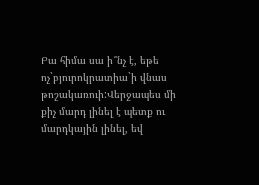Բա հիմա սա ի՞նչ է, եթե ոչ`բյուրոկրատիա`ի վնաս թոշակառուի:Վերջապես մի քիչ մարդ լինել է պետք ու մարդկային լինել, եվ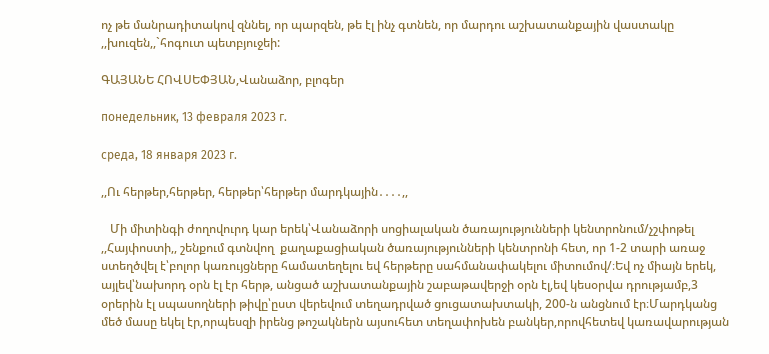ոչ թե մանրադիտակով զննել, որ պարզեն, թե էլ ինչ գտնեն, որ մարդու աշխատանքային վաստակը ,,խուզեն,,`հոգուտ պետբյուջեի:

ԳԱՅԱՆԵ ՀՈՎՍԵՓՅԱՆ,Վանաձոր, բլոգեր

понедельник, 13 февраля 2023 г.

среда, 18 января 2023 г.

,,Ու հերթեր,հերթեր, հերթեր՝հերթեր մարդկային․․․․,,

   Մի միտինգի ժողովուրդ կար երեկ՝Վանաձորի սոցիալական ծառայությունների կենտրոնում/չշփոթել ,,Հայփոստի,, շենքում գտնվող  քաղաքացիական ծառայությունների կենտրոնի հետ, որ 1-2 տարի առաջ ստեղծվել է՝բոլոր կառույցները համատեղելու եվ հերթերը սահմանափակելու միտումով/։Եվ ոչ միայն երեկ, այլեվ՝նախորդ օրն էլ էր հերթ, անցած աշխատանքային շաբաթավերջի օրն էլ,եվ կեսօրվա դրությամբ,3 օրերին էլ սպասողների թիվը՝ըստ վերեվում տեղադրված ցուցատախտակի, 200-ն անցնում էր։Մարդկանց մեծ մասը եկել էր,որպեսզի իրենց թոշակներն այսուհետ տեղափոխեն բանկեր,որովհետեվ կառավարության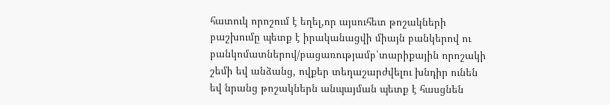հատուկ որոշում է եղել,որ այսուհետ թոշակների բաշխումը պետք է իրականացվի միայն բանկերով ու բանկոմատներով/բացառությամբ՝տարիքային որոշակի շեմի եվ անձանց, ովքեր տեղաշարժվելու խնդիր ունեն եվ նրանց թոշակներն անպայման պետք է հասցնեն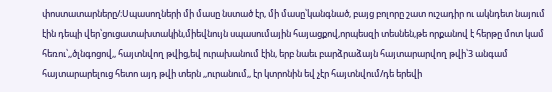փոստատարները/։Սպասողների մի մասը նստած էր, մի մասը՝կանգնած, բայց բոլորը շատ ուշադիր ու ակնդետ նայում էին դեպի վեր՝ցուցատախտակին,միեվնույն սպասումային հայացքով,որպեսզի տեսնեն,թե որքանով է հերթը մոտ կամ հեռու՝,,ծլնգոցով,, հայտնվող թվից,եվ ուրախանում էին, երբ նաեւ բարձրաձայն հայտարարվող թվի՝3 անգամ հայտարարելուց հետո այդ թվի տերն ,,ուրանում,, էր կտրոնին եվ չէր հայտնվում/դե երեվի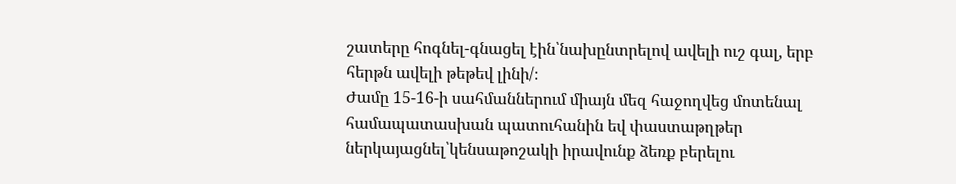շատերը հոգնել-գնացել էին՝նախընտրելով ավելի ուշ գալ, երբ հերթն ավելի թեթեվ լինի/։
Ժամը 15-16-ի սահմաններում միայն մեզ հաջողվեց մոտենալ համապատասխան պատուհանին եվ փաստաթղթեր ներկայացնել՝կենսաթոշակի իրավունք ձեռք բերելու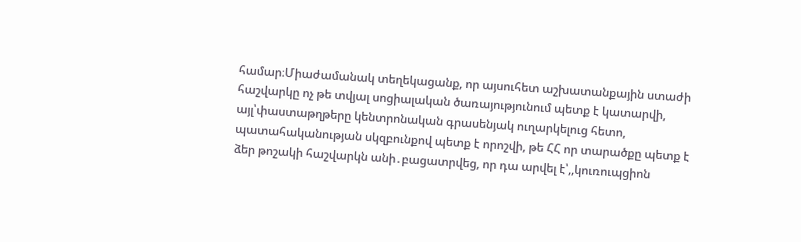համար։Միաժամանակ տեղեկացանք, որ այսուհետ աշխատանքային ստաժի հաշվարկը ոչ թե տվյալ սոցիալական ծառայությունում պետք է կատարվի, այլ՝փաստաթղթերը կենտրոնական գրասենյակ ուղարկելուց հետո, պատահականության սկզբունքով պետք է որոշվի, թե ՀՀ որ տարածքը պետք է ձեր թոշակի հաշվարկն անի․բացատրվեց, որ դա արվել է՝,,կուռուպցիոն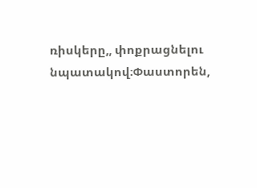ռիսկերը,, փոքրացնելու նպատակով։Փաստորեն,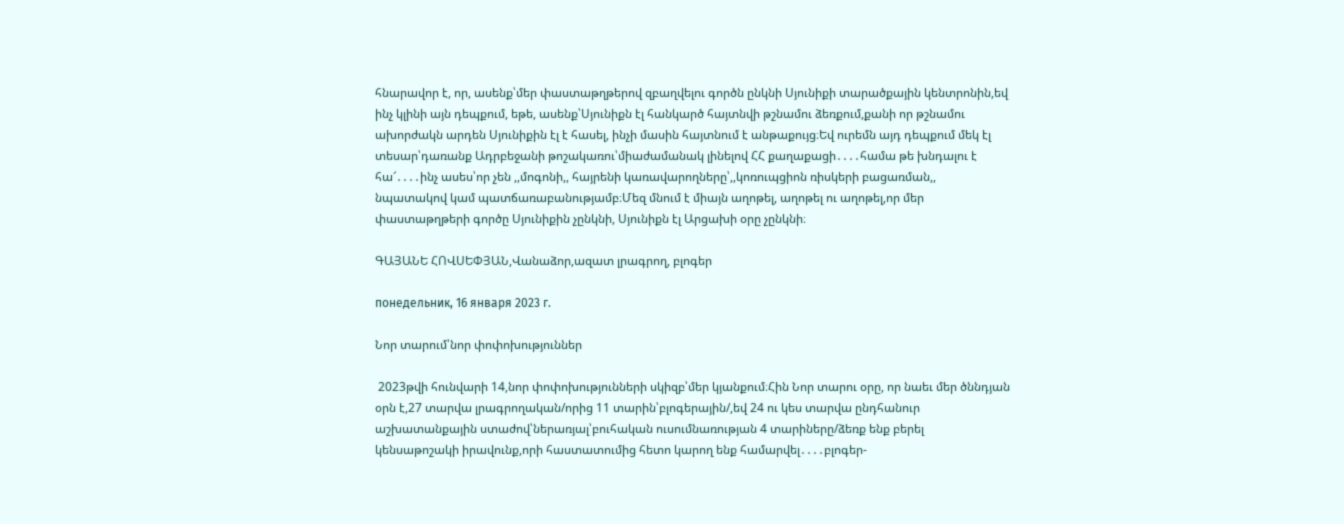հնարավոր է, որ, ասենք՝մեր փաստաթղթերով զբաղվելու գործն ընկնի Սյունիքի տարածքային կենտրոնին,եվ ինչ կլինի այն դեպքում, եթե, ասենք՝Սյունիքն էլ հանկարծ հայտնվի թշնամու ձեռքում,քանի որ թշնամու ախորժակն արդեն Սյունիքին էլ է հասել, ինչի մասին հայտնում է անթաքույց։Եվ ուրեմն այդ դեպքում մեկ էլ տեսար՝դառանք Ադրբեջանի թոշակառու՝միաժամանակ լինելով ՀՀ քաղաքացի․․․․համա թե խնդալու է հա՜․․․․ինչ ասես՝որ չեն ,,մոգոնի,, հայրենի կառավարողները՝,,կոռուպցիոն ռիսկերի բացառման,, նպատակով կամ պատճառաբանությամբ։Մեզ մնում է միայն աղոթել, աղոթել ու աղոթել,որ մեր փաստաթղթերի գործը Սյունիքին չընկնի, Սյունիքն էլ Արցախի օրը չընկնի։

ԳԱՅԱՆԵ ՀՈՎՍԵՓՅԱՆ,Վանաձոր,ազատ լրագրող, բլոգեր

понедельник, 16 января 2023 г.

Նոր տարում՝նոր փոփոխություններ

 2023թվի հունվարի 14,նոր փոփոխությունների սկիզբ՝մեր կյանքում։Հին Նոր տարու օրը, որ նաեւ մեր ծննդյան օրն է,27 տարվա լրագրողական/որից 11 տարին՝բլոգերային/,եվ 24 ու կես տարվա ընդհանուր աշխատանքային ստաժով՝ներառյալ՝բուհական ուսումնառության 4 տարիները/ձեռք ենք բերել կենսաթոշակի իրավունք,որի հաստատումից հետո կարող ենք համարվել․․․․բլոգեր-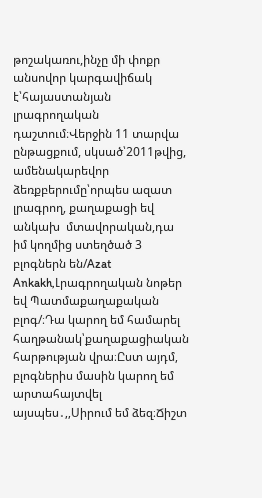թոշակառու,ինչը մի փոքր անսովոր կարգավիճակ է՝հայաստանյան լրագրողական դաշտում։Վերջին 11 տարվա ընթացքում, սկսած՝2011թվից, ամենակարեվոր ձեռքբերումը՝որպես ազատ լրագրող, քաղաքացի եվ անկախ  մտավորական,դա իմ կողմից ստեղծած 3 բլոգներն են/Azat Ankakh,Լրագրողական նոթեր եվ Պատմաքաղաքական բլոգ/։Դա կարող եմ համարել հաղթանակ՝քաղաքացիական հարթության վրա։Ըստ այդմ, բլոգներիս մասին կարող եմ արտահայտվել այսպես․,,Սիրում եմ ձեզ։Ճիշտ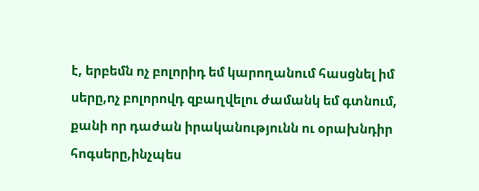է, երբեմն ոչ բոլորիդ եմ կարողանում հասցնել իմ սերը,ոչ բոլորովդ զբաղվելու ժամանկ եմ գտնում, քանի որ դաժան իրականությունն ու օրախնդիր հոգսերը,ինչպես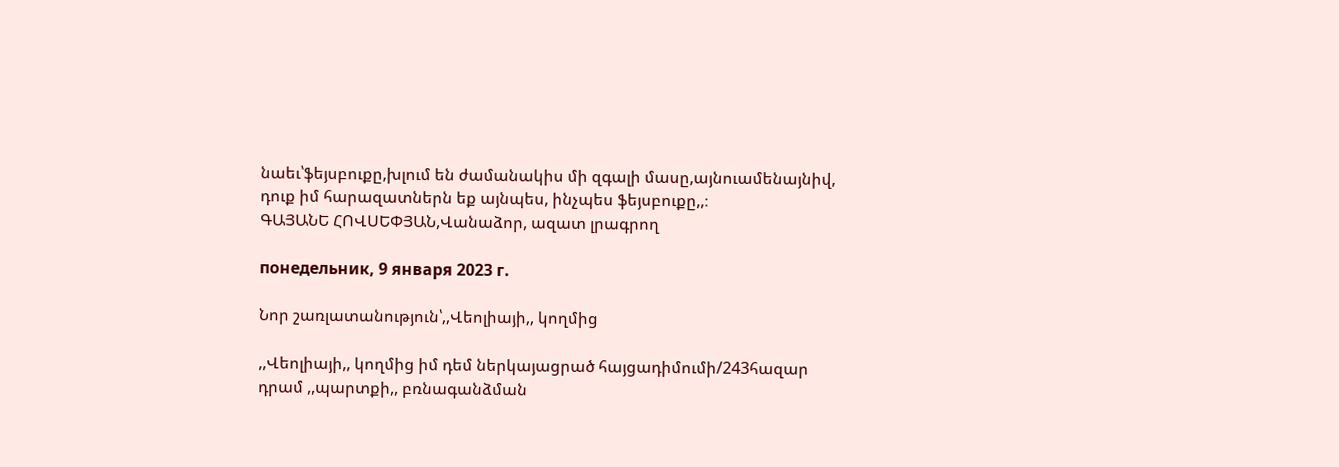նաեւ՝ֆեյսբուքը,խլում են ժամանակիս մի զգալի մասը,այնուամենայնիվ, դուք իմ հարազատներն եք այնպես, ինչպես ֆեյսբուքը,,։
ԳԱՅԱՆԵ ՀՈՎՍԵՓՅԱՆ,Վանաձոր, ազատ լրագրող

понедельник, 9 января 2023 г.

Նոր շառլատանություն՝,,Վեոլիայի,, կողմից

,,Վեոլիայի,, կողմից իմ դեմ ներկայացրած հայցադիմումի/243հազար դրամ ,,պարտքի,, բռնագանձման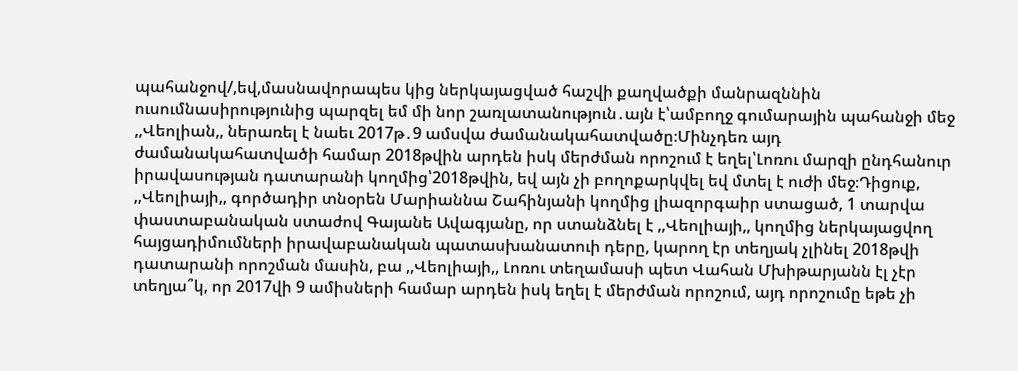պահանջով/,եվ,մասնավորապես կից ներկայացված հաշվի քաղվածքի մանրազննին ուսումնասիրությունից պարզել եմ մի նոր շառլատանություն․այն է՝ամբողջ գումարային պահանջի մեջ ,,Վեոլիան,, ներառել է նաեւ 2017թ․9 ամսվա ժամանակահատվածը։Մինչդեռ այդ ժամանակահատվածի համար 2018թվին արդեն իսկ մերժման որոշում է եղել՝Լոռու մարզի ընդհանուր իրավասության դատարանի կողմից՝2018թվին, եվ այն չի բողոքարկվել եվ մտել է ուժի մեջ։Դիցուք, ,,Վեոլիայի,, գործադիր տնօրեն Մարիաննա Շահինյանի կողմից լիազորգաիր ստացած, 1 տարվա փաստաբանական ստաժով Գայանե Ավագյանը, որ ստանձնել է ,,Վեոլիայի,, կողմից ներկայացվող հայցադիմումների իրավաբանական պատասխանատուի դերը, կարող էր տեղյակ չլինել 2018թվի դատարանի որոշման մասին, բա ,,Վեոլիայի,, Լոռու տեղամասի պետ Վահան Մխիթարյանն էլ չէր տեղյա՞կ, որ 2017վի 9 ամիսների համար արդեն իսկ եղել է մերժման որոշում, այդ որոշումը եթե չի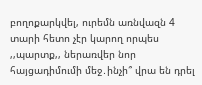բողոքարկվել, ուրեմն առնվազն 4 տարի հետո չէր կարող որպես ,,պարտք,, ներառվեր նոր հայցադիմումի մեջ․ինչի՞ վրա են դրել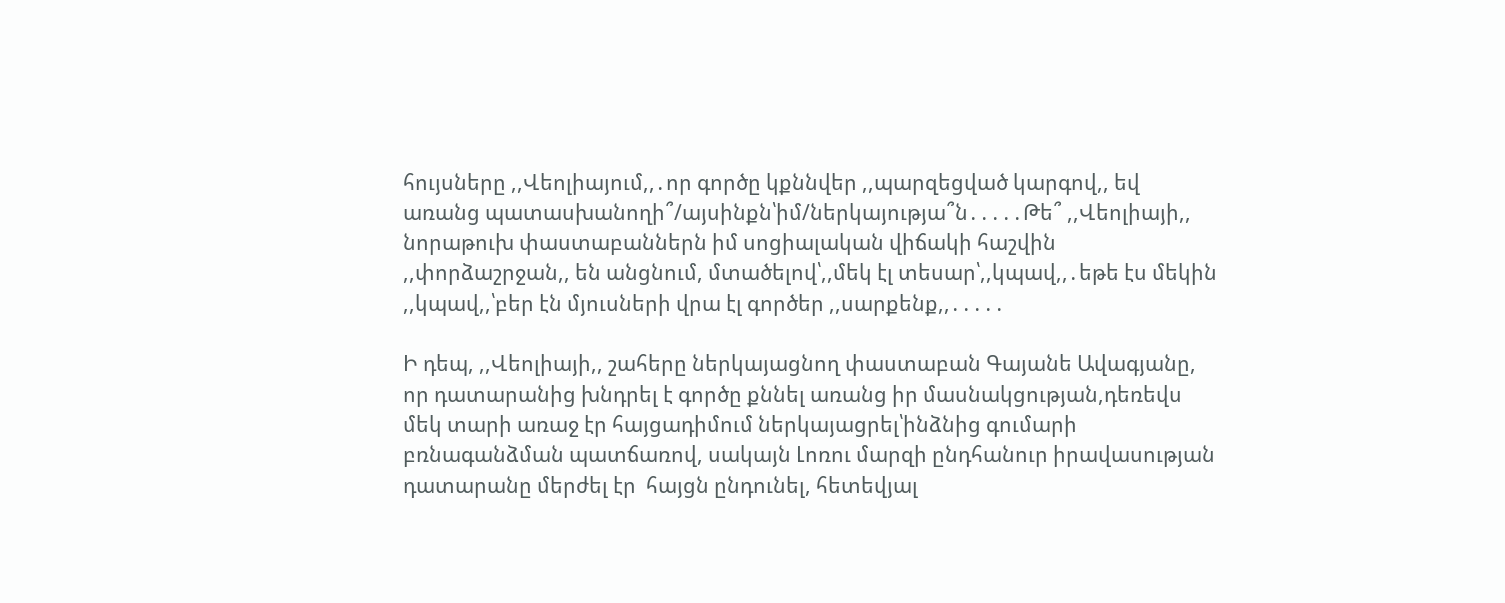հույսները ,,Վեոլիայում,,․որ գործը կքննվեր ,,պարզեցված կարգով,, եվ առանց պատասխանողի՞/այսինքն՝իմ/ներկայությա՞ն․․․․․Թե՞ ,,Վեոլիայի,, նորաթուխ փաստաբաններն իմ սոցիալական վիճակի հաշվին ,,փորձաշրջան,, են անցնում, մտածելով՝,,մեկ էլ տեսար՝,,կպավ,,․եթե էս մեկին ,,կպավ,,՝բեր էն մյուսների վրա էլ գործեր ,,սարքենք,,․․․․․

Ի դեպ, ,,Վեոլիայի,, շահերը ներկայացնող փաստաբան Գայանե Ավագյանը, որ դատարանից խնդրել է գործը քննել առանց իր մասնակցության,դեռեվս մեկ տարի առաջ էր հայցադիմում ներկայացրել՝ինձնից գումարի բռնագանձման պատճառով, սակայն Լոռու մարզի ընդհանուր իրավասության դատարանը մերժել էր  հայցն ընդունել, հետեվյալ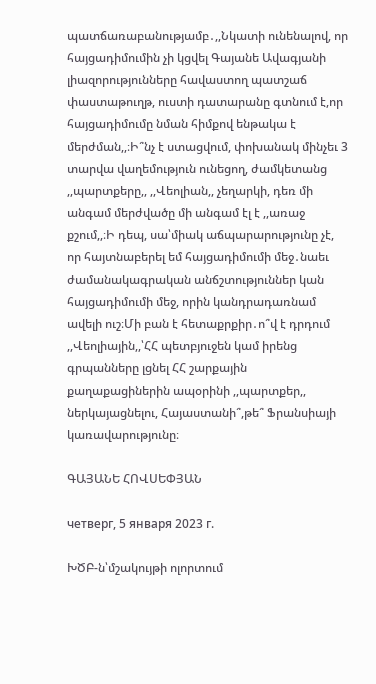պատճառաբանությամբ․,,Նկատի ունենալով, որ հայցադիմումին չի կցվել Գայանե Ավագյանի լիազորությունները հավաստող պատշաճ փաստաթուղթ, ուստի դատարանը գտնում է,որ հայցադիմումը նման հիմքով ենթակա է մերժման,,։Ի՞նչ է ստացվում, փոխանակ մինչեւ 3 տարվա վաղեմություն ունեցող, ժամկետանց ,,պարտքերը,, ,,Վեոլիան,, չեղարկի, դեռ մի անգամ մերժվածը մի անգամ էլ է ,,առաջ քշում,,։Ի դեպ, սա՝միակ աճպարարությունը չէ, որ հայտնաբերել եմ հայցադիմումի մեջ․նաեւ ժամանակագրական անճշտություններ կան հայցադիմումի մեջ, որին կանդրադառնամ ավելի ուշ։Մի բան է հետաքրքիր․ո՞վ է դրդում ,,Վեոլիային,,՝ՀՀ պետբյուջեն կամ իրենց գրպանները լցնել ՀՀ շարքային քաղաքացիներին ապօրինի ,,պարտքեր,, ներկայացնելու, Հայաստանի՞,թե՞ Ֆրանսիայի կառավարությունը։

ԳԱՅԱՆԵ ՀՈՎՍԵՓՅԱՆ

четверг, 5 января 2023 г.

ԽԾԲ-ն՝մշակույթի ոլորտում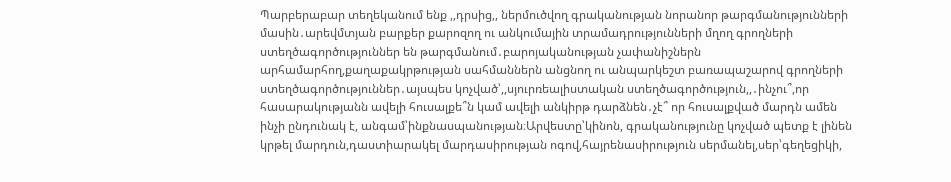Պարբերաբար տեղեկանում ենք ,,դրսից,, ներմուծվող գրականության նորանոր թարգմանությունների մասին․արեվմտյան բարքեր քարոզող ու անկումային տրամադրությունների մղող գրողների ստեղծագործություններ են թարգմանում․բարոյականության չափանիշներն արհամարհող,քաղաքակրթության սահմաններն անցնող ու անպարկեշտ բառապաշարով գրողների ստեղծագործություններ․այսպես կոչված՝,,սյուրռեալիստական ստեղծագործություն,,․ինչու՞,որ հասարակությանն ավելի հուսալքե՞ն կամ ավելի անկիրթ դարձնեն․չէ՞ որ հուսալքված մարդն ամեն ինչի ընդունակ է, անգամ՝ինքնասպանության։Արվեստը՝կինոն, գրականությունը կոչված պետք է լինեն կրթել մարդուն,դաստիարակել մարդասիրության ոգով,հայրենասիրություն սերմանել,սեր՝գեղեցիկի,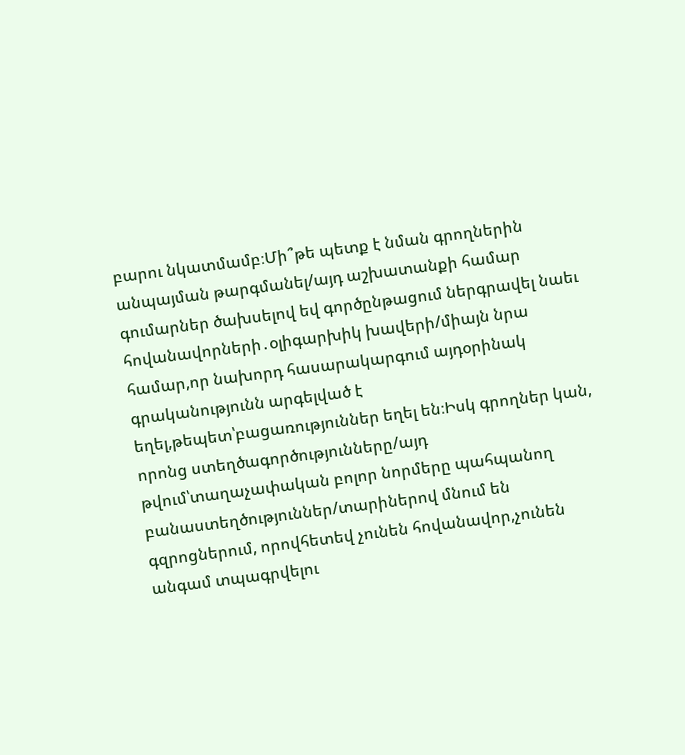բարու նկատմամբ։Մի՞թե պետք է նման գրողներին անպայման թարգմանել/այդ աշխատանքի համար գումարներ ծախսելով եվ գործընթացում ներգրավել նաեւ հովանավորների․օլիգարխիկ խավերի/միայն նրա համար,որ նախորդ հասարակարգում այդօրինակ գրականությունն արգելված է եղել,թեպետ՝բացառություններ եղել են։Իսկ գրողներ կան, որոնց ստեղծագործությունները/այդ թվում՝տաղաչափական բոլոր նորմերը պահպանող բանաստեղծություններ/տարիներով մնում են գզրոցներում, որովհետեվ չունեն հովանավոր,չունեն անգամ տպագրվելու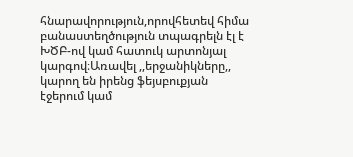հնարավորություն,որովհետեվ հիմա բանաստեղծություն տպագրելն էլ է ԽԾԲ-ով կամ հատուկ արտոնյալ կարգով։Առավել ,,երջանիկները,, կարող են իրենց ֆեյսբուքյան էջերում կամ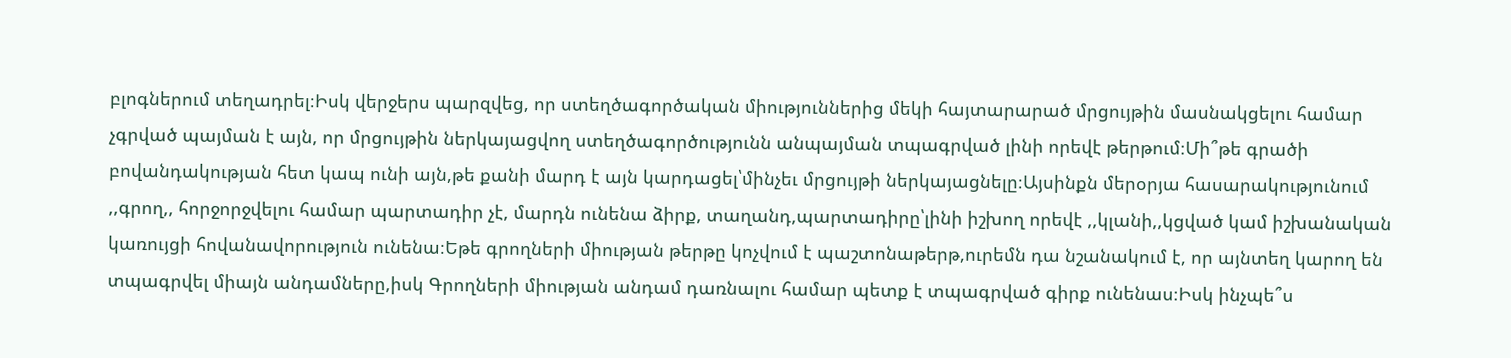բլոգներում տեղադրել։Իսկ վերջերս պարզվեց, որ ստեղծագործական միություններից մեկի հայտարարած մրցույթին մասնակցելու համար չգրված պայման է այն, որ մրցույթին ներկայացվող ստեղծագործությունն անպայման տպագրված լինի որեվէ թերթում։Մի՞թե գրածի բովանդակության հետ կապ ունի այն,թե քանի մարդ է այն կարդացել՝մինչեւ մրցույթի ներկայացնելը։Այսինքն մերօրյա հասարակությունում ,,գրող,, հորջորջվելու համար պարտադիր չէ, մարդն ունենա ձիրք, տաղանդ,պարտադիրը՝լինի իշխող որեվէ ,,կլանի,,կցված կամ իշխանական կառույցի հովանավորություն ունենա։Եթե գրողների միության թերթը կոչվում է պաշտոնաթերթ,ուրեմն դա նշանակում է, որ այնտեղ կարող են տպագրվել միայն անդամները,իսկ Գրողների միության անդամ դառնալու համար պետք է տպագրված գիրք ունենաս։Իսկ ինչպե՞ս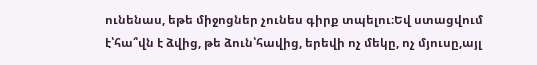ունենաս, եթե միջոցներ չունես գիրք տպելու։Եվ ստացվում է՝հա՞վն է ձվից, թե ձուն՝հավից, երեվի ոչ մեկը, ոչ մյուսը,այլ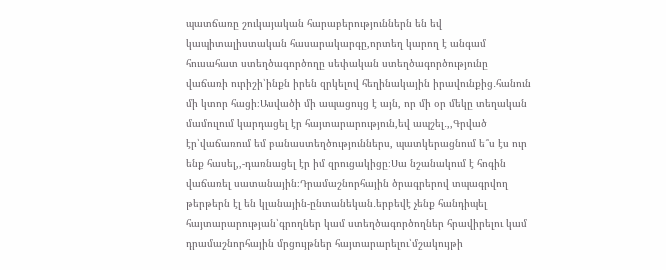պատճառը շուկայական հարաբերություններն են եվ կապիտալիստական հասարակարգը,որտեղ կարող է անգամ հուսահատ ստեղծագործողը սեփական ստեղծագործությունը վաճառի ուրիշի՝ինքն իրեն զրկելով հեղինակային իրավունքից․հանուն մի կտոր հացի։Ասվածի մի ապացույց է այն, որ մի օր մեկը տեղական մամուլում կարդացել էր հայտարարություն,եվ ապշել․,,Գրված էր՝վաճառում եմ բանաստեղծություններս, պատկերացնում ե՞ս էս ուր ենք հասել,,-դառնացել էր իմ զրուցակիցը։Սա նշանակում է հոգին վաճառել սատանային։Դրամաշնորհային ծրագրերով տպագրվող թերթերն էլ են կլանային-ընտանեկան․երբեվէ չենք հանդիպել հայտարարության՝գրողներ կամ ստեղծագործողներ հրավիրելու կամ դրամաշնորհային մրցույթներ հայտարարելու՝մշակույթի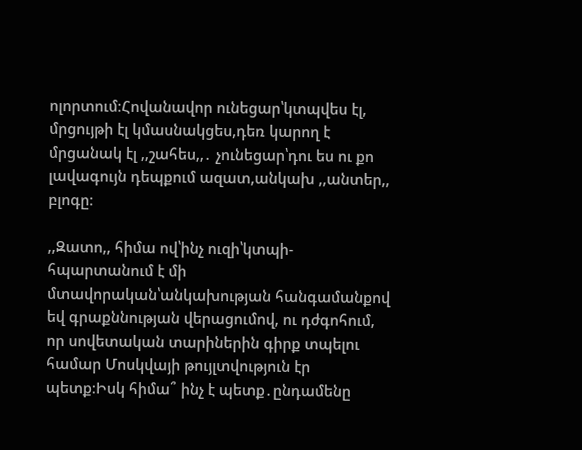ոլորտում։Հովանավոր ունեցար՝կտպվես էլ, մրցույթի էլ կմասնակցես,դեռ կարող է մրցանակ էլ ,,շահես,,․ չունեցար՝դու ես ու քո լավագույն դեպքում ազատ,անկախ ,,անտեր,, բլոգը։

,,Զատո,, հիմա ով՝ինչ ուզի՝կտպի-հպարտանում է մի մտավորական՝անկախության հանգամանքով եվ գրաքննության վերացումով, ու դժգոհում, որ սովետական տարիներին գիրք տպելու համար Մոսկվայի թույլտվություն էր պետք։Իսկ հիմա՞ ինչ է պետք․ընդամենը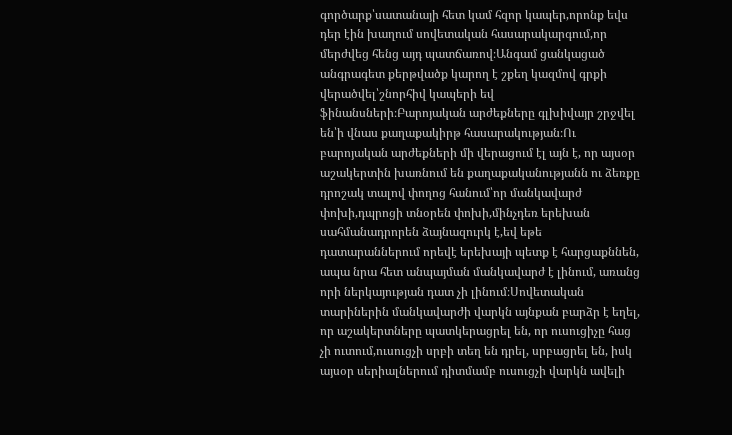գործարք՝սատանայի հետ կամ հզոր կապեր,որոնք եվս դեր էին խաղում սովետական հասարակարգում,որ մերժվեց հենց այդ պատճառով։Անգամ ցանկացած անգրագետ քերթվածք կարող է շքեղ կազմով գրքի վերածվել՝շնորհիվ կապերի եվ ֆինանսների։Բարոյական արժեքները գլխիվայր շրջվել են՝ի վնաս քաղաքակիրթ հասարակության։Ու բարոյական արժեքների մի վերացում էլ այն է, որ այսօր աշակերտին խառնում են քաղաքականությանն ու ձեռքը դրոշակ տալով փողոց հանում՝որ մանկավարժ փոխի,դպրոցի տնօրեն փոխի,մինչդեռ երեխան սահմանադրորեն ձայնազուրկ է,եվ եթե դատարաններում որեվէ երեխայի պետք է հարցաքննեն, ապա նրա հետ անպայման մանկավարժ է լինում, առանց որի ներկայության դատ չի լինում։Սովետական տարիներին մանկավարժի վարկն այնքան բարձր է եղել, որ աշակերտները պատկերացրել են, որ ուսուցիչը հաց չի ուտում,ուսուցչի սրբի տեղ են դրել, սրբացրել են, իսկ այսօր սերիալներում դիտմամբ ուսուցչի վարկն ավելի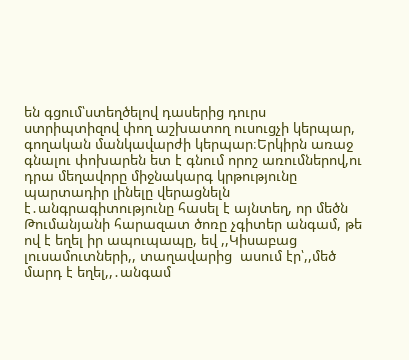են գցում՝ստեղծելով դասերից դուրս ստրիպտիզով փող աշխատող ուսուցչի կերպար, գողական մանկավարժի կերպար։Երկիրն առաջ գնալու փոխարեն ետ է գնում որոշ առումներով,ու դրա մեղավորը միջնակարգ կրթությունը պարտադիր լինելը վերացնելն է․անգրագիտությունը հասել է այնտեղ, որ մեծն Թումանյանի հարազատ ծոռը չգիտեր անգամ, թե ով է եղել իր ապուպապը, եվ ,,Կիսաբաց լուսամուտների,, տաղավարից  ասում էր՝,,մեծ մարդ է եղել,,․անգամ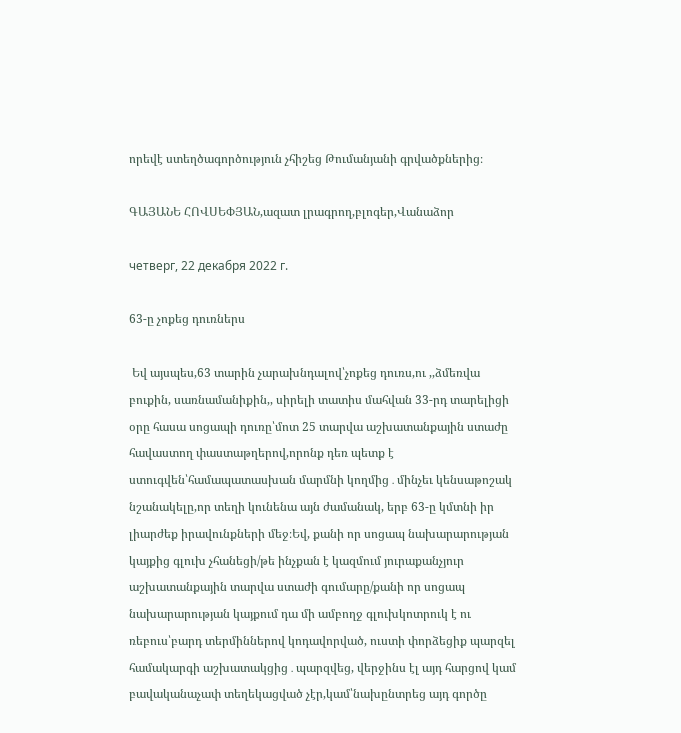որեվէ ստեղծագործություն չհիշեց Թումանյանի գրվածքներից։

ԳԱՅԱՆԵ ՀՈՎՍԵՓՅԱՆ,ազատ լրագրող,բլոգեր,Վանաձոր

четверг, 22 декабря 2022 г.

63-ը չոքեց դուռներս

 Եվ այսպես,63 տարին չարախնդալով՝չոքեց դուռս,ու ,,ձմեռվա բուքին, սառնամանիքին,, սիրելի տատիս մահվան 33-րդ տարելիցի օրը հասա սոցապի դուռը՝մոտ 25 տարվա աշխատանքային ստաժը հավաստող փաստաթղերով,որոնք դեռ պետք է ստուգվեն՝համապատասխան մարմնի կողմից․մինչեւ կենսաթոշակ նշանակելը,որ տեղի կունենա այն ժամանակ, երբ 63-ը կմտնի իր լիարժեք իրավունքների մեջ։Եվ, քանի որ սոցապ նախարարության կայքից գլուխ չհանեցի/թե ինչքան է կազմում յուրաքանչյուր աշխատանքային տարվա ստաժի գումարը/քանի որ սոցապ նախարարության կայքում դա մի ամբողջ գլուխկոտրուկ է ու ռեբուս՝բարդ տերմիններով կոդավորված, ուստի փորձեցիք պարզել համակարգի աշխատակցից․պարզվեց, վերջինս էլ այդ հարցով կամ բավականաչափ տեղեկացված չէր,կամ՝նախընտրեց այդ գործը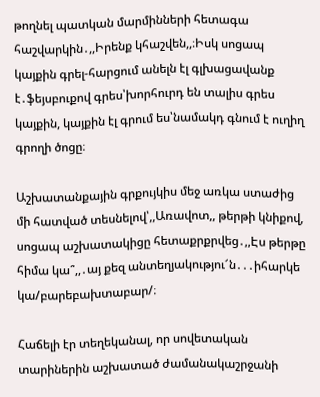թողնել պատկան մարմինների հետագա հաշվարկին․,,Իրենք կհաշվեն,,։Իսկ սոցապ կայքին գրել-հարցում անելն էլ գլխացավանք է․ֆեյսբուքով գրես՝խորհուրդ են տալիս գրես կայքին, կայքին էլ գրում ես՝նամակդ գնում է ուղիղ գրողի ծոցը։

Աշխատանքային գրքույկիս մեջ առկա ստաժից մի հատված տեսնելով՝,,Առավոտ,, թերթի կնիքով, սոցապ աշխատակիցը հետաքրքրվեց․,,Էս թերթը հիմա կա՞,,․այ քեզ անտեղյակությու՜ն․․․իհարկե կա/բարեբախտաբար/։

Հաճելի էր տեղեկանալ, որ սովետական տարիներին աշխատած ժամանակաշրջանի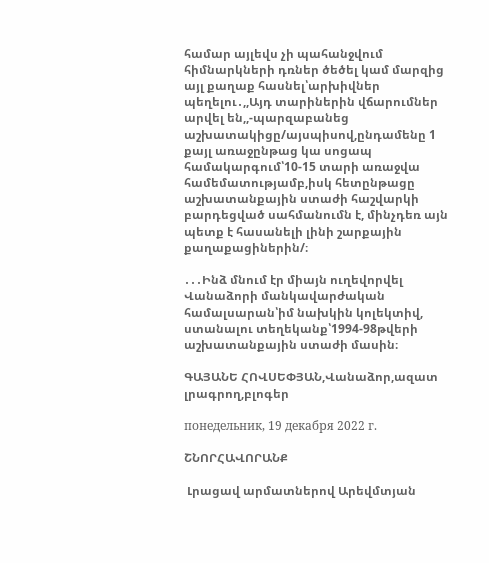համար այլեվս չի պահանջվում հիմնարկների դռներ ծեծել կամ մարզից այլ քաղաք հասնել՝արխիվներ պեղելու․,,Այդ տարիներին վճարումներ արվել են,,-պարզաբանեց աշխատակիցը/այսպիսով,ընդամենը 1 քայլ առաջընթաց կա սոցապ համակարգում՝10-15 տարի առաջվա համեմատությամբ,իսկ հետընթացը աշխատանքային ստաժի հաշվարկի բարդեցված սահմանումն է, մինչդեռ այն պետք է հասանելի լինի շարքային քաղաքացիներին/։

․․․Ինձ մնում էր միայն ուղեվորվել Վանաձորի մանկավարժական համալսարան՝իմ նախկին կոլեկտիվ, ստանալու տեղեկանք՝1994-98թվերի աշխատանքային ստաժի մասին։

ԳԱՅԱՆԵ ՀՈՎՍԵՓՅԱՆ,Վանաձոր,ազատ լրագրող,բլոգեր

понедельник, 19 декабря 2022 г.

ՇՆՈՐՀԱՎՈՐԱՆՔ

 Լրացավ արմատներով Արեվմտյան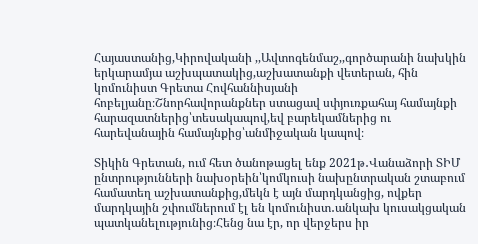Հայաստանից,Կիրովականի ,,Ավտոգենմաշ,,գործարանի նախկին երկարամյա աշխպատակից,աշխատանքի վետերան, հին կոմունիստ Գրետա Հովհաննիսյանի հոբելյանը։Շնորհավորանքներ ստացավ սփյուռքահայ համայնքի հարազատներից՝տեսակապով,եվ բարեկամներից ու հարեվանային համայնքից՝անմիջական կապով։

Տիկին Գրետան, ում հետ ծանոթացել ենք 2021թ․Վանաձորի ՏԻՄ ընտրությունների նախօրեին՝կոմկուսի նախընտրական շտաբում համատեղ աշխատանքից,մեկն է այն մարդկանցից, ովքեր մարդկային շփումներում էլ են կոմունիստ․անկախ կուսակցական պատկանելությունից։Հենց նա էր, որ վերջերս իր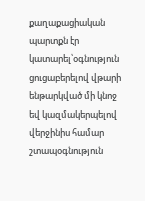քաղաքացիական պարտքն էր կատարել՝օգնություն ցուցաբերելով վթարի ենթարկված մի կնոջ եվ կազմակերպելով վերջինիս համար  շտապօգնություն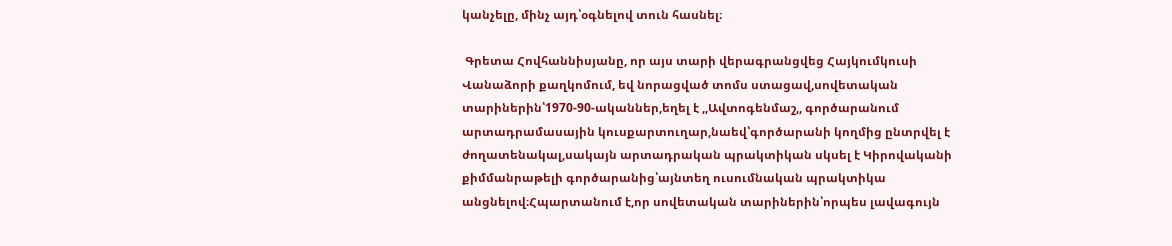կանչելը, մինչ այդ՝օգնելով տուն հասնել։

 Գրետա Հովհաննիսյանը, որ այս տարի վերագրանցվեց Հայկումկուսի Վանաձորի քաղկոմում, եվ նորացված տոմս ստացավ,սովետական տարիներին՝1970-90-ականներ,եղել է ,,Ավտոգենմաշ,, գործարանում արտադրամասային կուսքարտուղար,նաեվ՝գործարանի կողմից ընտրվել է ժողատենակալ,սակայն արտադրական պրակտիկան սկսել է Կիրովականի քիմմանրաթելի գործարանից՝այնտեղ ուսումնական պրակտիկա անցնելով։Հպարտանում է,որ սովետական տարիներին՝որպես լավագույն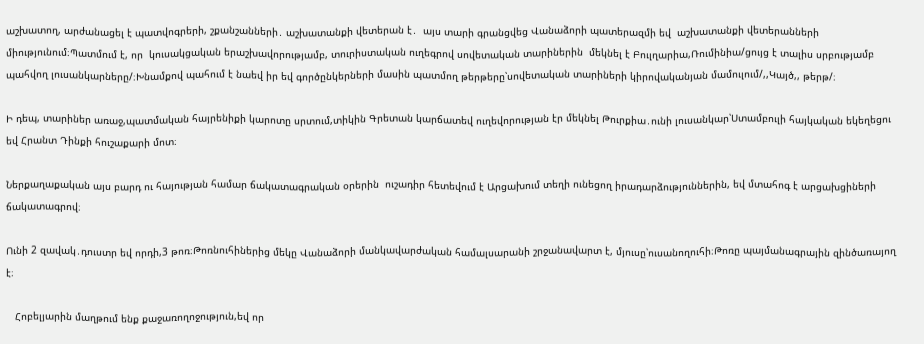աշխատող, արժանացել է պատվոգրերի, շքանշանների․ աշխատանքի վետերան է․  այս տարի գրանցվեց Վանաձորի պատերազմի եվ  աշխատանքի վետերանների միությունում։Պատմում է, որ  կուսակցական երաշխավորությամբ, տուրիստական ուղեգրով սովետական տարիներին  մեկնել է Բուլղարիա,Ռումինիա/ցույց է տալիս սրբությամբ պահվող լուսանկարները/։Խնամքով պահում է նաեվ իր եվ գործընկերների մասին պատմող թերթերը՝սովետական տարիների կիրովականյան մամուլում/,,Կայծ,, թերթ/։

Ի դեպ, տարիներ առաջ,պատմական հայրենիքի կարոտը սրտում,տիկին Գրետան կարճատեվ ուղեվորության էր մեկնել Թուրքիա․ունի լուսանկար՝Ստամբուլի հայկական եկեղեցու եվ Հրանտ Դինքի հուշաքարի մոտ։

Ներքաղաքական այս բարդ ու հայության համար ճակատագրական օրերին  ուշադիր հետեվում է Արցախում տեղի ունեցող իրադարձություններին, եվ մտահոգ է արցախցիների ճակատագրով։

Ունի 2 զավակ․դուստր եվ որդի,3 թոռ։Թոռնուհիներից մեկը Վանաձորի մանկավարժական համալսարանի շրջանավարտ է, մյուսը՝ուսանողուհի։Թոռը պայմանագրային զինծառայող է։

   Հոբելյարին մաղթում ենք քաջառողոջություն,եվ որ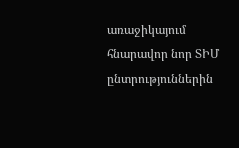առաջիկայում հնարավոր նոր ՏԻՄ ընտրություններին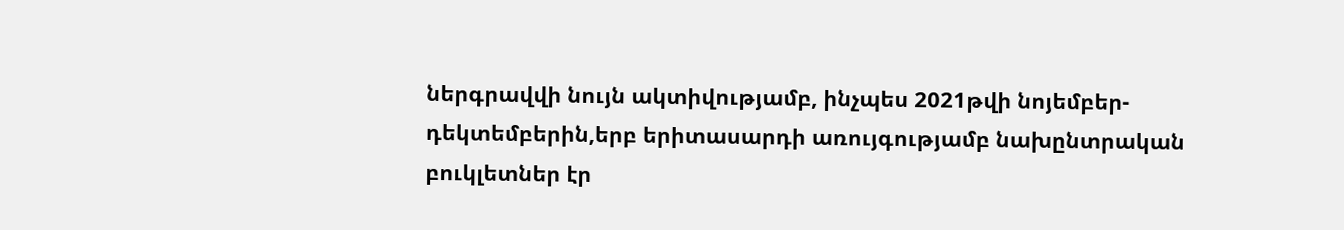ներգրավվի նույն ակտիվությամբ, ինչպես 2021թվի նոյեմբեր-դեկտեմբերին,երբ երիտասարդի առույգությամբ նախընտրական բուկլետներ էր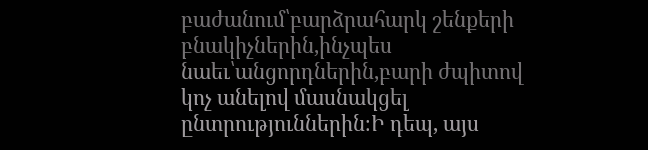բաժանում՝բարձրահարկ շենքերի բնակիչներին,ինչպես նաեւ՝անցորդներին,բարի ժպիտով կոչ անելով մասնակցել ընտրություններին։Ի դեպ, այս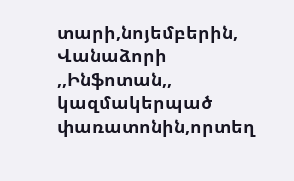տարի,նոյեմբերին, Վանաձորի ,,Ինֆոտան,, կազմակերպած փառատոնին,որտեղ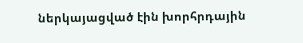ներկայացված էին խորհրդային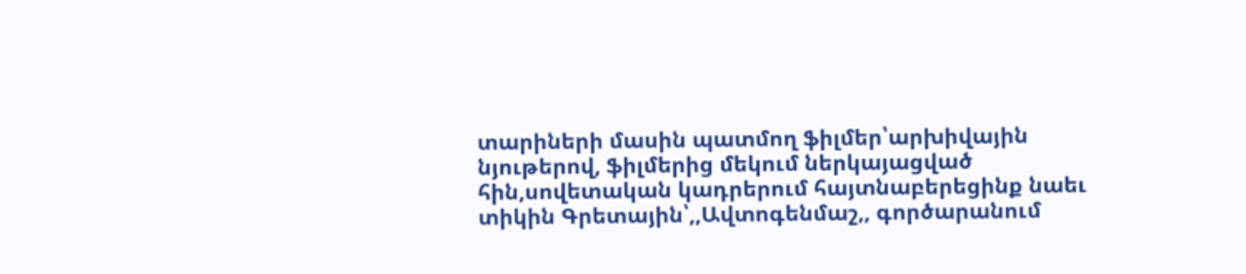տարիների մասին պատմող ֆիլմեր՝արխիվային նյութերով, ֆիլմերից մեկում ներկայացված հին,սովետական կադրերում հայտնաբերեցինք նաեւ տիկին Գրետային՝,,Ավտոգենմաշ,, գործարանում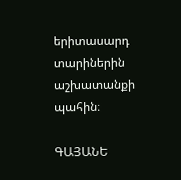երիտասարդ տարիներին աշխատանքի պահին։

ԳԱՅԱՆԵ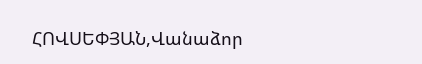ՀՈՎՍԵՓՅԱՆ,Վանաձոր